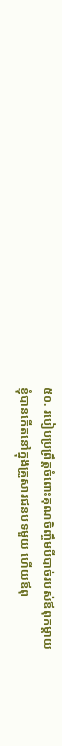៥០. របៀបប្រព្រឹត្តចំពោះគុណចិញ្ចឹមបីបាច់របស់ឪពុកម្ដាយ
ខ្ញុំបានកើតនៅក្នុងគ្រួសារជនបទមួយ ហើយឪពុ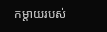កម្ដាយរបស់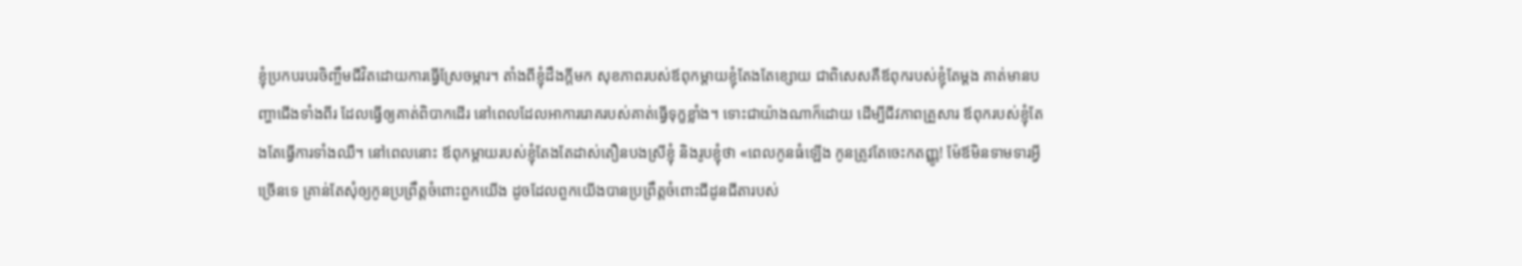ខ្ញុំប្រកបរបរចិញ្ចឹមជីវិតដោយការធ្វើស្រែចម្ការ។ តាំងពីខ្ញុំដឹងក្ដីមក សុខភាពរបស់ឪពុកម្ដាយខ្ញុំតែងតែខ្សោយ ជាពិសេសគឺឪពុករបស់ខ្ញុំតែម្ដង គាត់មានបញ្ហាជើងទាំងពីរ ដែលធ្វើឲ្យគាត់ពិបាកដើរ នៅពេលដែលអាការរោគរបស់គាត់ធ្វើទុក្ខខ្លាំង។ ទោះជាយ៉ាងណាក៏ដោយ ដើម្បីជីវភាពគ្រួសារ ឪពុករបស់ខ្ញុំតែងតែធ្វើការទាំងឈឺ។ នៅពេលនោះ ឪពុកម្ដាយរបស់ខ្ញុំតែងតែដាស់តឿនបងស្រីខ្ញុំ និងរូបខ្ញុំថា «ពេលកូនធំឡើង កូនត្រូវតែចេះកតញ្ញូ! ម៉ែឪមិនទាមទារអ្វីច្រើនទេ គ្រាន់តែសុំឲ្យកូនប្រព្រឹត្តចំពោះពួកយើង ដូចដែលពួកយើងបានប្រព្រឹត្តចំពោះជីដូនជីតារបស់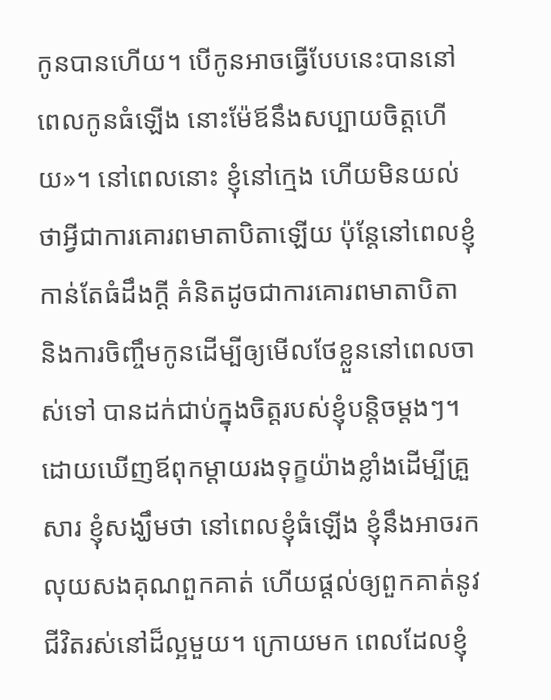កូនបានហើយ។ បើកូនអាចធ្វើបែបនេះបាននៅពេលកូនធំឡើង នោះម៉ែឪនឹងសប្បាយចិត្តហើយ»។ នៅពេលនោះ ខ្ញុំនៅក្មេង ហើយមិនយល់ថាអ្វីជាការគោរពមាតាបិតាឡើយ ប៉ុន្តែនៅពេលខ្ញុំកាន់តែធំដឹងក្ដី គំនិតដូចជាការគោរពមាតាបិតា និងការចិញ្ចឹមកូនដើម្បីឲ្យមើលថែខ្លួននៅពេលចាស់ទៅ បានដក់ជាប់ក្នុងចិត្តរបស់ខ្ញុំបន្ដិចម្ដងៗ។ ដោយឃើញឪពុកម្ដាយរងទុក្ខយ៉ាងខ្លាំងដើម្បីគ្រួសារ ខ្ញុំសង្ឃឹមថា នៅពេលខ្ញុំធំឡើង ខ្ញុំនឹងអាចរកលុយសងគុណពួកគាត់ ហើយផ្ដល់ឲ្យពួកគាត់នូវជីវិតរស់នៅដ៏ល្អមួយ។ ក្រោយមក ពេលដែលខ្ញុំ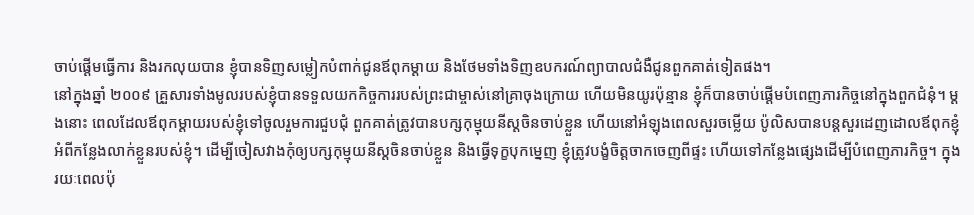ចាប់ផ្ដើមធ្វើការ និងរកលុយបាន ខ្ញុំបានទិញសម្លៀកបំពាក់ជូនឪពុកម្ដាយ និងថែមទាំងទិញឧបករណ៍ព្យាបាលជំងឺជូនពួកគាត់ទៀតផង។
នៅក្នុងឆ្នាំ ២០០៩ គ្រួសារទាំងមូលរបស់ខ្ញុំបានទទួលយកកិច្ចការរបស់ព្រះជាម្ចាស់នៅគ្រាចុងក្រោយ ហើយមិនយូរប៉ុន្មាន ខ្ញុំក៏បានចាប់ផ្ដើមបំពេញភារកិច្ចនៅក្នុងពួកជំនុំ។ ម្ដងនោះ ពេលដែលឪពុកម្ដាយរបស់ខ្ញុំទៅចូលរួមការជួបជុំ ពួកគាត់ត្រូវបានបក្សកុម្មុយនីស្ដចិនចាប់ខ្លួន ហើយនៅអំឡុងពេលសួរចម្លើយ ប៉ូលិសបានបន្តសួរដេញដោលឪពុកខ្ញុំអំពីកន្លែងលាក់ខ្លួនរបស់ខ្ញុំ។ ដើម្បីចៀសវាងកុំឲ្យបក្សកុម្មុយនីស្ដចិនចាប់ខ្លួន និងធ្វើទុក្ខបុកម្នេញ ខ្ញុំត្រូវបង្ខំចិត្តចាកចេញពីផ្ទះ ហើយទៅកន្លែងផ្សេងដើម្បីបំពេញភារកិច្ច។ ក្នុងរយៈពេលប៉ុ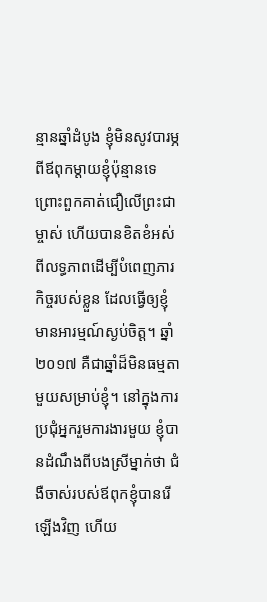ន្មានឆ្នាំដំបូង ខ្ញុំមិនសូវបារម្ភពីឪពុកម្ដាយខ្ញុំប៉ុន្មានទេ ព្រោះពួកគាត់ជឿលើព្រះជាម្ចាស់ ហើយបានខិតខំអស់ពីលទ្ធភាពដើម្បីបំពេញភារកិច្ចរបស់ខ្លួន ដែលធ្វើឲ្យខ្ញុំមានអារម្មណ៍ស្ងប់ចិត្ត។ ឆ្នាំ ២០១៧ គឺជាឆ្នាំដ៏មិនធម្មតាមួយសម្រាប់ខ្ញុំ។ នៅក្នុងការប្រជុំអ្នករួមការងារមួយ ខ្ញុំបានដំណឹងពីបងស្រីម្នាក់ថា ជំងឺចាស់របស់ឪពុកខ្ញុំបានរើឡើងវិញ ហើយ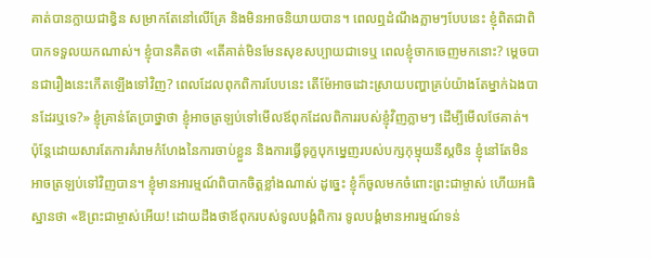គាត់បានក្លាយជាខ្វិន សម្រាកតែនៅលើគ្រែ និងមិនអាចនិយាយបាន។ ពេលឮដំណឹងភ្លាមៗបែបនេះ ខ្ញុំពិតជាពិបាកទទួលយកណាស់។ ខ្ញុំបានគិតថា «តើគាត់មិនមែនសុខសប្បាយជាទេឬ ពេលខ្ញុំចាកចេញមកនោះ? ម្ដេចបានជារឿងនេះកើតឡើងទៅវិញ? ពេលដែលពុកពិការបែបនេះ តើម៉ែអាចដោះស្រាយបញ្ហាគ្រប់យ៉ាងតែម្នាក់ឯងបានដែរឬទេ?» ខ្ញុំគ្រាន់តែប្រាថ្នាថា ខ្ញុំអាចត្រឡប់ទៅមើលឪពុកដែលពិការរបស់ខ្ញុំវិញភ្លាមៗ ដើម្បីមើលថែគាត់។ ប៉ុន្តែដោយសារតែការគំរាមកំហែងនៃការចាប់ខ្លួន និងការធ្វើទុក្ខបុកម្នេញរបស់បក្សកុម្មុយនីស្ដចិន ខ្ញុំនៅតែមិនអាចត្រឡប់ទៅវិញបាន។ ខ្ញុំមានអារម្មណ៍ពិបាកចិត្តខ្លាំងណាស់ ដូច្នេះ ខ្ញុំក៏ចូលមកចំពោះព្រះជាម្ចាស់ ហើយអធិស្ឋានថា «ឱព្រះជាម្ចាស់អើយ! ដោយដឹងថាឪពុករបស់ទូលបង្គំពិការ ទូលបង្គំមានអារម្មណ៍ទន់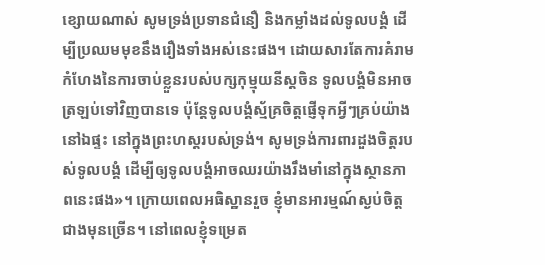ខ្សោយណាស់ សូមទ្រង់ប្រទានជំនឿ និងកម្លាំងដល់ទូលបង្គំ ដើម្បីប្រឈមមុខនឹងរឿងទាំងអស់នេះផង។ ដោយសារតែការគំរាមកំហែងនៃការចាប់ខ្លួនរបស់បក្សកុម្មុយនីស្ដចិន ទូលបង្គំមិនអាចត្រឡប់ទៅវិញបានទេ ប៉ុន្តែទូលបង្គំស្ម័គ្រចិត្តផ្ញើទុកអ្វីៗគ្រប់យ៉ាងនៅឯផ្ទះ នៅក្នុងព្រះហស្ដរបស់ទ្រង់។ សូមទ្រង់ការពារដួងចិត្តរបស់ទូលបង្គំ ដើម្បីឲ្យទូលបង្គំអាចឈរយ៉ាងរឹងមាំនៅក្នុងស្ថានភាពនេះផង»។ ក្រោយពេលអធិស្ឋានរួច ខ្ញុំមានអារម្មណ៍ស្ងប់ចិត្តជាងមុនច្រើន។ នៅពេលខ្ញុំទម្រេត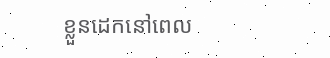ខ្លួនដេកនៅពេល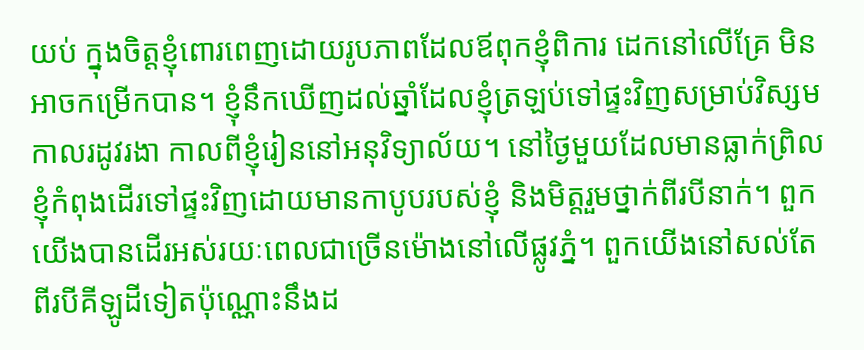យប់ ក្នុងចិត្តខ្ញុំពោរពេញដោយរូបភាពដែលឪពុកខ្ញុំពិការ ដេកនៅលើគ្រែ មិនអាចកម្រើកបាន។ ខ្ញុំនឹកឃើញដល់ឆ្នាំដែលខ្ញុំត្រឡប់ទៅផ្ទះវិញសម្រាប់វិស្សមកាលរដូវរងា កាលពីខ្ញុំរៀននៅអនុវិទ្យាល័យ។ នៅថ្ងៃមួយដែលមានធ្លាក់ព្រិល ខ្ញុំកំពុងដើរទៅផ្ទះវិញដោយមានកាបូបរបស់ខ្ញុំ និងមិត្តរួមថ្នាក់ពីរបីនាក់។ ពួកយើងបានដើរអស់រយៈពេលជាច្រើនម៉ោងនៅលើផ្លូវភ្នំ។ ពួកយើងនៅសល់តែពីរបីគីឡូដីទៀតប៉ុណ្ណោះនឹងដ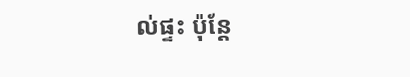ល់ផ្ទះ ប៉ុន្តែ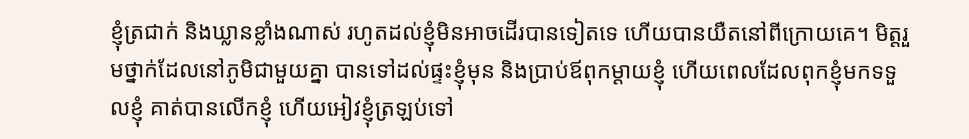ខ្ញុំត្រជាក់ និងឃ្លានខ្លាំងណាស់ រហូតដល់ខ្ញុំមិនអាចដើរបានទៀតទេ ហើយបានយឺតនៅពីក្រោយគេ។ មិត្តរួមថ្នាក់ដែលនៅភូមិជាមួយគ្នា បានទៅដល់ផ្ទះខ្ញុំមុន និងប្រាប់ឪពុកម្ដាយខ្ញុំ ហើយពេលដែលពុកខ្ញុំមកទទួលខ្ញុំ គាត់បានលើកខ្ញុំ ហើយអៀវខ្ញុំត្រឡប់ទៅ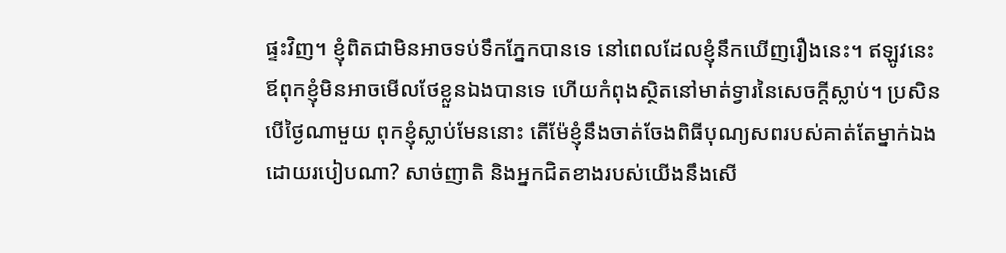ផ្ទះវិញ។ ខ្ញុំពិតជាមិនអាចទប់ទឹកភ្នែកបានទេ នៅពេលដែលខ្ញុំនឹកឃើញរឿងនេះ។ ឥឡូវនេះ ឪពុកខ្ញុំមិនអាចមើលថែខ្លួនឯងបានទេ ហើយកំពុងស្ថិតនៅមាត់ទ្វារនៃសេចក្ដីស្លាប់។ ប្រសិនបើថ្ងៃណាមួយ ពុកខ្ញុំស្លាប់មែននោះ តើម៉ែខ្ញុំនឹងចាត់ចែងពិធីបុណ្យសពរបស់គាត់តែម្នាក់ឯងដោយរបៀបណា? សាច់ញាតិ និងអ្នកជិតខាងរបស់យើងនឹងសើ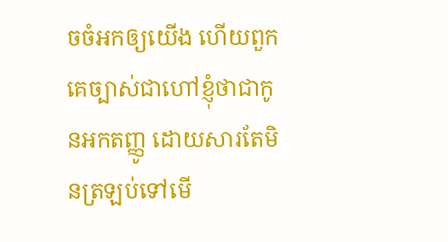ចចំអកឲ្យយើង ហើយពួកគេច្បាស់ជាហៅខ្ញុំថាជាកូនអកតញ្ញូ ដោយសារតែមិនត្រឡប់ទៅមើ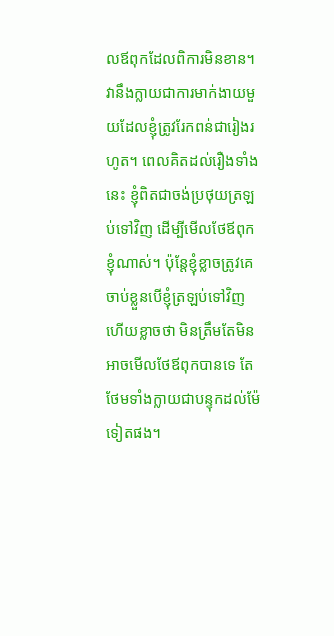លឪពុកដែលពិការមិនខាន។ វានឹងក្លាយជាការមាក់ងាយមួយដែលខ្ញុំត្រូវរែកពន់ជារៀងរហូត។ ពេលគិតដល់រឿងទាំងនេះ ខ្ញុំពិតជាចង់ប្រថុយត្រឡប់ទៅវិញ ដើម្បីមើលថែឪពុកខ្ញុំណាស់។ ប៉ុន្តែខ្ញុំខ្លាចត្រូវគេចាប់ខ្លួនបើខ្ញុំត្រឡប់ទៅវិញ ហើយខ្លាចថា មិនត្រឹមតែមិនអាចមើលថែឪពុកបានទេ តែថែមទាំងក្លាយជាបន្ទុកដល់ម៉ែទៀតផង។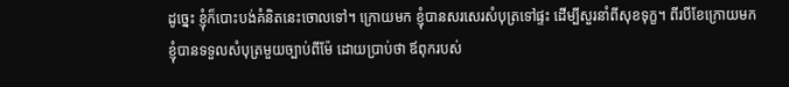ដូច្នេះ ខ្ញុំក៏បោះបង់គំនិតនេះចោលទៅ។ ក្រោយមក ខ្ញុំបានសរសេរសំបុត្រទៅផ្ទះ ដើម្បីសួរនាំពីសុខទុក្ខ។ ពីរបីខែក្រោយមក ខ្ញុំបានទទួលសំបុត្រមួយច្បាប់ពីម៉ែ ដោយប្រាប់ថា ឪពុករបស់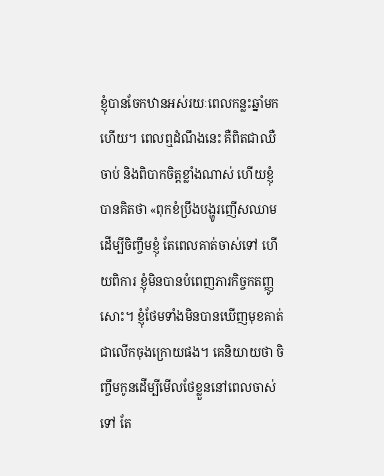ខ្ញុំបានចែកឋានអស់រយៈពេលកន្លះឆ្នាំមកហើយ។ ពេលឮដំណឹងនេះ គឺពិតជាឈឺចាប់ និងពិបាកចិត្តខ្លាំងណាស់ ហើយខ្ញុំបានគិតថា «ពុកខំប្រឹងបង្ហូរញើសឈាមដើម្បីចិញ្ចឹមខ្ញុំ តែពេលគាត់ចាស់ទៅ ហើយពិការ ខ្ញុំមិនបានបំពេញភារកិច្ចកតញ្ញូសោះ។ ខ្ញុំថែមទាំងមិនបានឃើញមុខគាត់ជាលើកចុងក្រោយផង។ គេនិយាយថា ចិញ្ចឹមកូនដើម្បីមើលថែខ្លួននៅពេលចាស់ទៅ តែ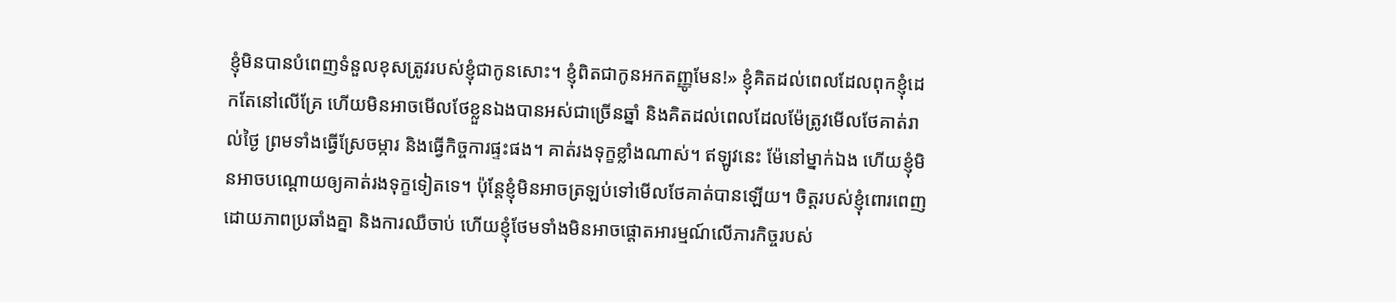ខ្ញុំមិនបានបំពេញទំនួលខុសត្រូវរបស់ខ្ញុំជាកូនសោះ។ ខ្ញុំពិតជាកូនអកតញ្ញូមែន!» ខ្ញុំគិតដល់ពេលដែលពុកខ្ញុំដេកតែនៅលើគ្រែ ហើយមិនអាចមើលថែខ្លួនឯងបានអស់ជាច្រើនឆ្នាំ និងគិតដល់ពេលដែលម៉ែត្រូវមើលថែគាត់រាល់ថ្ងៃ ព្រមទាំងធ្វើស្រែចម្ការ និងធ្វើកិច្ចការផ្ទះផង។ គាត់រងទុក្ខខ្លាំងណាស់។ ឥឡូវនេះ ម៉ែនៅម្នាក់ឯង ហើយខ្ញុំមិនអាចបណ្ដោយឲ្យគាត់រងទុក្ខទៀតទេ។ ប៉ុន្តែខ្ញុំមិនអាចត្រឡប់ទៅមើលថែគាត់បានឡើយ។ ចិត្តរបស់ខ្ញុំពោរពេញដោយភាពប្រឆាំងគ្នា និងការឈឺចាប់ ហើយខ្ញុំថែមទាំងមិនអាចផ្ដោតអារម្មណ៍លើភារកិច្ចរបស់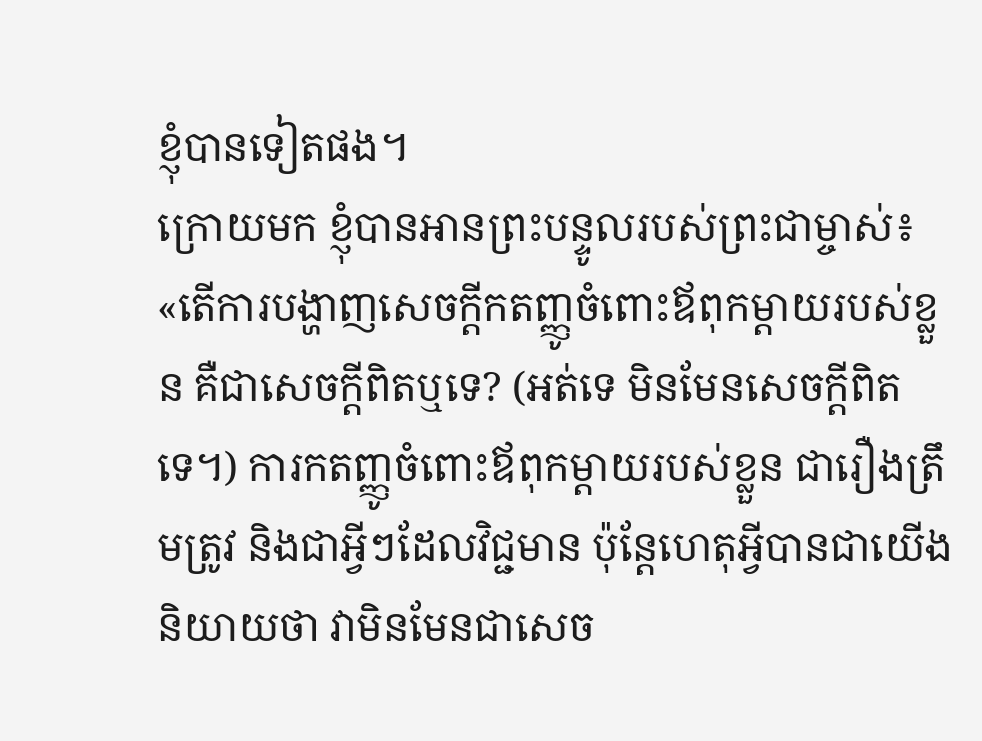ខ្ញុំបានទៀតផង។
ក្រោយមក ខ្ញុំបានអានព្រះបន្ទូលរបស់ព្រះជាម្ចាស់៖ «តើការបង្ហាញសេចក្ដីកតញ្ញូចំពោះឪពុកម្ដាយរបស់ខ្លួន គឺជាសេចក្ដីពិតឬទេ? (អត់ទេ មិនមែនសេចក្ដីពិតទេ។) ការកតញ្ញូចំពោះឪពុកម្ដាយរបស់ខ្លួន ជារឿងត្រឹមត្រូវ និងជាអ្វីៗដែលវិជ្ជមាន ប៉ុន្តែហេតុអ្វីបានជាយើងនិយាយថា វាមិនមែនជាសេច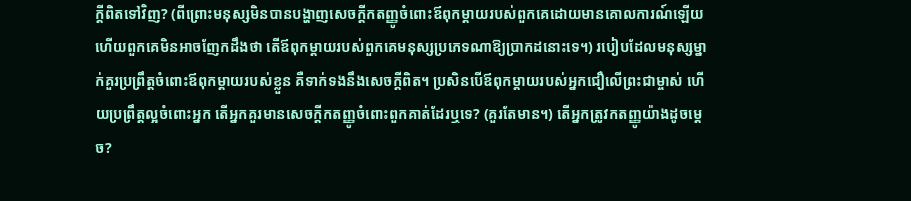ក្ដីពិតទៅវិញ? (ពីព្រោះមនុស្សមិនបានបង្ហាញសេចក្ដីកតញ្ញូចំពោះឪពុកម្ដាយរបស់ពួកគេដោយមានគោលការណ៍ឡើយ ហើយពួកគេមិនអាចញែកដឹងថា តើឪពុកម្ដាយរបស់ពួកគេមនុស្សប្រភេទណាឱ្យប្រាកដនោះទេ។) របៀបដែលមនុស្សម្នាក់គួរប្រព្រឹត្តចំពោះឪពុកម្ដាយរបស់ខ្លួន គឺទាក់ទងនឹងសេចក្ដីពិត។ ប្រសិនបើឪពុកម្ដាយរបស់អ្នកជឿលើព្រះជាម្ចាស់ ហើយប្រព្រឹត្តល្អចំពោះអ្នក តើអ្នកគួរមានសេចក្ដីកតញ្ញូចំពោះពួកគាត់ដែរឬទេ? (គួរតែមាន។) តើអ្នកត្រូវកតញ្ញូយ៉ាងដូចម្ដេច?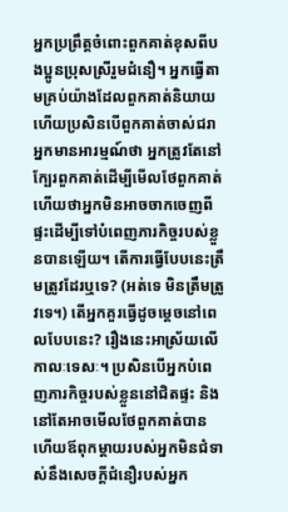អ្នកប្រព្រឹត្តចំពោះពួកគាត់ខុសពីបងប្អូនប្រុសស្រីរួមជំនឿ។ អ្នកធ្វើតាមគ្រប់យ៉ាងដែលពួកគាត់និយាយ ហើយប្រសិនបើពួកគាត់ចាស់ជរា អ្នកមានអារម្មណ៍ថា អ្នកត្រូវតែនៅក្បែរពួកគាត់ដើម្បីមើលថែពួកគាត់ ហើយថាអ្នកមិនអាចចាកចេញពីផ្ទះដើម្បីទៅបំពេញភារកិច្ចរបស់ខ្លួនបានឡើយ។ តើការធ្វើបែបនេះត្រឹមត្រូវដែរឬទេ? (អត់ទេ មិនត្រឹមត្រូវទេ។) តើអ្នកគួរធ្វើដូចម្ដេចនៅពេលបែបនេះ? រឿងនេះអាស្រ័យលើកាលៈទេសៈ។ ប្រសិនបើអ្នកបំពេញភារកិច្ចរបស់ខ្លួននៅជិតផ្ទះ និងនៅតែអាចមើលថែពួកគាត់បាន ហើយឪពុកម្ដាយរបស់អ្នកមិនជំទាស់នឹងសេចក្ដីជំនឿរបស់អ្នក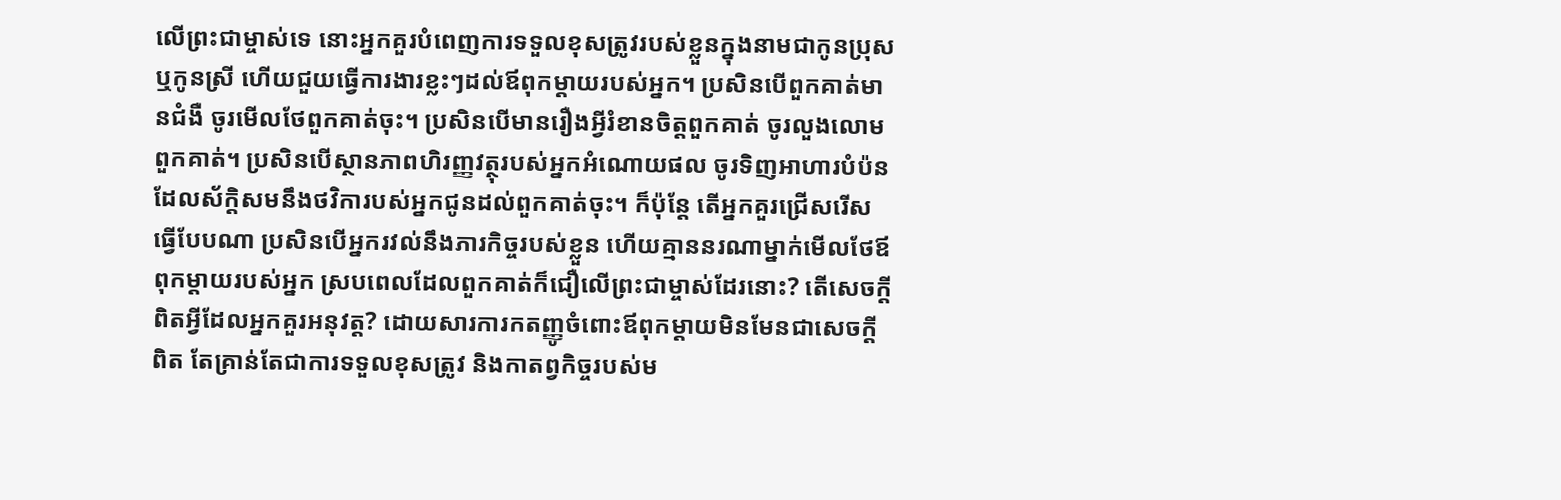លើព្រះជាម្ចាស់ទេ នោះអ្នកគួរបំពេញការទទួលខុសត្រូវរបស់ខ្លួនក្នុងនាមជាកូនប្រុស ឬកូនស្រី ហើយជួយធ្វើការងារខ្លះៗដល់ឪពុកម្ដាយរបស់អ្នក។ ប្រសិនបើពួកគាត់មានជំងឺ ចូរមើលថែពួកគាត់ចុះ។ ប្រសិនបើមានរឿងអ្វីរំខានចិត្តពួកគាត់ ចូរលួងលោមពួកគាត់។ ប្រសិនបើស្ថានភាពហិរញ្ញវត្ថុរបស់អ្នកអំណោយផល ចូរទិញអាហារបំប៉នដែលស័ក្ដិសមនឹងថវិការបស់អ្នកជូនដល់ពួកគាត់ចុះ។ ក៏ប៉ុន្តែ តើអ្នកគួរជ្រើសរើសធ្វើបែបណា ប្រសិនបើអ្នករវល់នឹងភារកិច្ចរបស់ខ្លួន ហើយគ្មាននរណាម្នាក់មើលថែឪពុកម្ដាយរបស់អ្នក ស្របពេលដែលពួកគាត់ក៏ជឿលើព្រះជាម្ចាស់ដែរនោះ? តើសេចក្ដីពិតអ្វីដែលអ្នកគួរអនុវត្ត? ដោយសារការកតញ្ញូចំពោះឪពុកម្ដាយមិនមែនជាសេចក្ដីពិត តែគ្រាន់តែជាការទទួលខុសត្រូវ និងកាតព្វកិច្ចរបស់ម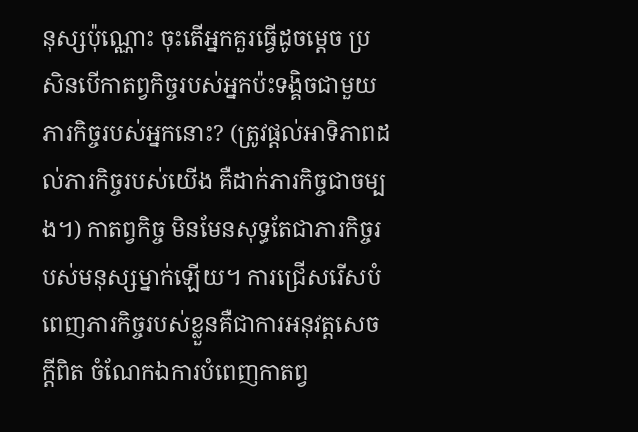នុស្សប៉ុណ្ណោះ ចុះតើអ្នកគួរធ្វើដូចម្ដេច ប្រសិនបើកាតព្វកិច្ចរបស់អ្នកប៉ះទង្គិចជាមួយភារកិច្ចរបស់អ្នកនោះ? (ត្រូវផ្តល់អាទិភាពដល់ភារកិច្ចរបស់យើង គឺដាក់ភារកិច្ចជាចម្បង។) កាតព្វកិច្ច មិនមែនសុទ្ធតែជាភារកិច្ចរបស់មនុស្សម្នាក់ឡើយ។ ការជ្រើសរើសបំពេញភារកិច្ចរបស់ខ្លួនគឺជាការអនុវត្តសេចក្ដីពិត ចំណែកឯការបំពេញកាតព្វ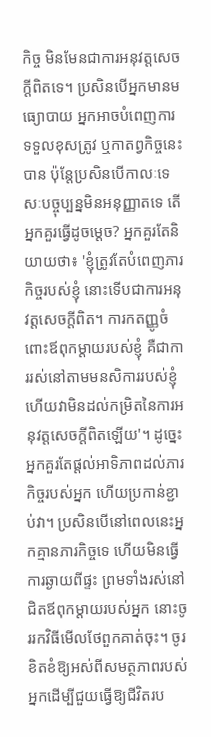កិច្ច មិនមែនជាការអនុវត្តសេចក្ដីពិតទេ។ ប្រសិនបើអ្នកមានមធ្យោបាយ អ្នកអាចបំពេញការទទួលខុសត្រូវ ឬកាតព្វកិច្ចនេះបាន ប៉ុន្តែប្រសិនបើកាលៈទេសៈបច្ចុប្បន្នមិនអនុញ្ញាតទេ តើអ្នកគួរធ្វើដូចម្ដេច? អ្នកគួរតែនិយាយថា៖ 'ខ្ញុំត្រូវតែបំពេញភារកិច្ចរបស់ខ្ញុំ នោះទើបជាការអនុវត្តសេចក្ដីពិត។ ការកតញ្ញូចំពោះឪពុកម្ដាយរបស់ខ្ញុំ គឺជាការរស់នៅតាមមនសិការរបស់ខ្ញុំ ហើយវាមិនដល់កម្រិតនៃការអនុវត្តសេចក្ដីពិតឡើយ'។ ដូច្នេះ អ្នកគួរតែផ្ដល់អាទិភាពដល់ភារកិច្ចរបស់អ្នក ហើយប្រកាន់ខ្ជាប់វា។ ប្រសិនបើនៅពេលនេះអ្នកគ្មានភារកិច្ចទេ ហើយមិនធ្វើការឆ្ងាយពីផ្ទះ ព្រមទាំងរស់នៅជិតឪពុកម្ដាយរបស់អ្នក នោះចូររកវិធីមើលថែពួកគាត់ចុះ។ ចូរខិតខំឱ្យអស់ពីសមត្ថភាពរបស់អ្នកដើម្បីជួយធ្វើឱ្យជីវិតរប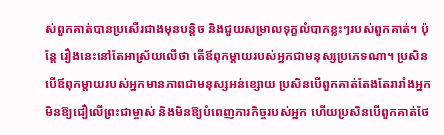ស់ពួកគាត់បានប្រសើរជាងមុនបន្តិច និងជួយសម្រាលទុក្ខលំបាកខ្លះៗរបស់ពួកគាត់។ ប៉ុន្តែ រឿងនេះនៅតែអាស្រ័យលើថា តើឪពុកម្ដាយរបស់អ្នកជាមនុស្សប្រភេទណា។ ប្រសិនបើឪពុកម្ដាយរបស់អ្នកមានភាពជាមនុស្សអន់ខ្សោយ ប្រសិនបើពួកគាត់តែងតែរារាំងអ្នកមិនឱ្យជឿលើព្រះជាម្ចាស់ និងមិនឱ្យបំពេញភារកិច្ចរបស់អ្នក ហើយប្រសិនបើពួកគាត់ថែ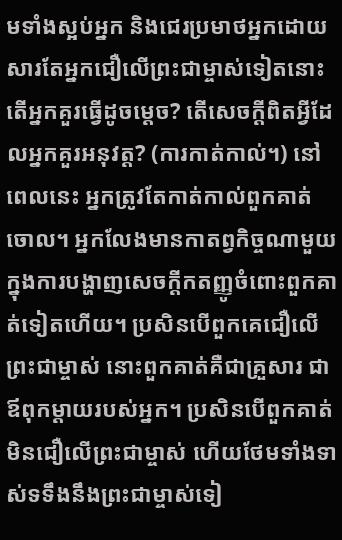មទាំងស្អប់អ្នក និងជេរប្រមាថអ្នកដោយសារតែអ្នកជឿលើព្រះជាម្ចាស់ទៀតនោះ តើអ្នកគួរធ្វើដូចម្ដេច? តើសេចក្ដីពិតអ្វីដែលអ្នកគួរអនុវត្ត? (ការកាត់កាល់។) នៅពេលនេះ អ្នកត្រូវតែកាត់កាល់ពួកគាត់ចោល។ អ្នកលែងមានកាតព្វកិច្ចណាមួយក្នុងការបង្ហាញសេចក្ដីកតញ្ញូចំពោះពួកគាត់ទៀតហើយ។ ប្រសិនបើពួកគេជឿលើព្រះជាម្ចាស់ នោះពួកគាត់គឺជាគ្រួសារ ជាឪពុកម្ដាយរបស់អ្នក។ ប្រសិនបើពួកគាត់មិនជឿលើព្រះជាម្ចាស់ ហើយថែមទាំងទាស់ទទឹងនឹងព្រះជាម្ចាស់ទៀ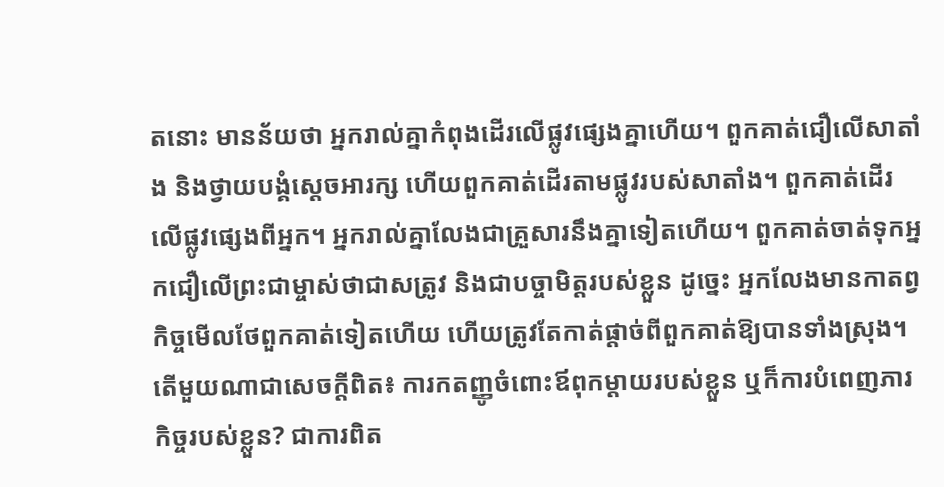តនោះ មានន័យថា អ្នករាល់គ្នាកំពុងដើរលើផ្លូវផ្សេងគ្នាហើយ។ ពួកគាត់ជឿលើសាតាំង និងថ្វាយបង្គំស្ដេចអារក្ស ហើយពួកគាត់ដើរតាមផ្លូវរបស់សាតាំង។ ពួកគាត់ដើរលើផ្លូវផ្សេងពីអ្នក។ អ្នករាល់គ្នាលែងជាគ្រួសារនឹងគ្នាទៀតហើយ។ ពួកគាត់ចាត់ទុកអ្នកជឿលើព្រះជាម្ចាស់ថាជាសត្រូវ និងជាបច្ចាមិត្តរបស់ខ្លួន ដូច្នេះ អ្នកលែងមានកាតព្វកិច្ចមើលថែពួកគាត់ទៀតហើយ ហើយត្រូវតែកាត់ផ្ដាច់ពីពួកគាត់ឱ្យបានទាំងស្រុង។ តើមួយណាជាសេចក្ដីពិត៖ ការកតញ្ញូចំពោះឪពុកម្ដាយរបស់ខ្លួន ឬក៏ការបំពេញភារកិច្ចរបស់ខ្លួន? ជាការពិត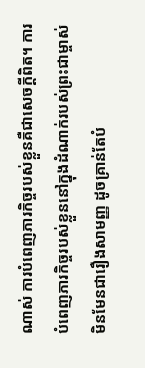ណាស់ ការបំពេញភារកិច្ចរបស់ខ្លួនគឺជាសេចក្ដីពិត។ ការបំពេញភារកិច្ចរបស់ខ្លួននៅក្នុងដំណាក់របស់ព្រះជាម្ចាស់ មិនមែនជារឿងសាមញ្ញ ដូចគ្រាន់តែបំ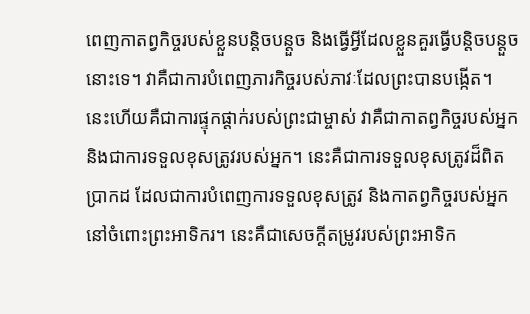ពេញកាតព្វកិច្ចរបស់ខ្លួនបន្តិចបន្តួច និងធ្វើអ្វីដែលខ្លួនគួរធ្វើបន្តិចបន្តួចនោះទេ។ វាគឺជាការបំពេញភារកិច្ចរបស់ភាវៈដែលព្រះបានបង្កើត។ នេះហើយគឺជាការផ្ទុកផ្ដាក់របស់ព្រះជាម្ចាស់ វាគឺជាកាតព្វកិច្ចរបស់អ្នក និងជាការទទួលខុសត្រូវរបស់អ្នក។ នេះគឺជាការទទួលខុសត្រូវដ៏ពិតប្រាកដ ដែលជាការបំពេញការទទួលខុសត្រូវ និងកាតព្វកិច្ចរបស់អ្នកនៅចំពោះព្រះអាទិករ។ នេះគឺជាសេចក្ដីតម្រូវរបស់ព្រះអាទិក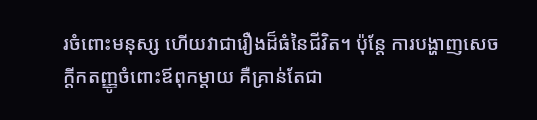រចំពោះមនុស្ស ហើយវាជារឿងដ៏ធំនៃជីវិត។ ប៉ុន្តែ ការបង្ហាញសេចក្ដីកតញ្ញូចំពោះឪពុកម្ដាយ គឺគ្រាន់តែជា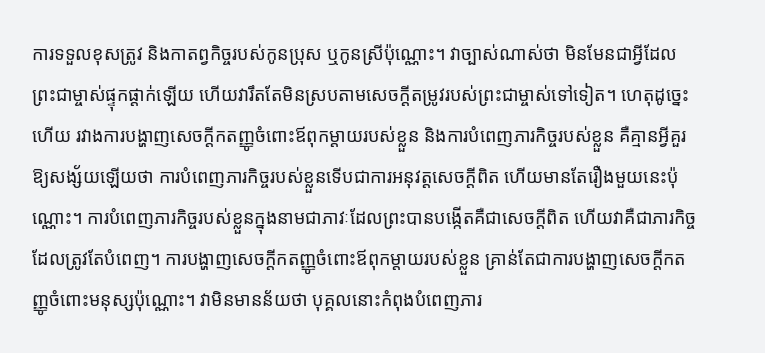ការទទួលខុសត្រូវ និងកាតព្វកិច្ចរបស់កូនប្រុស ឬកូនស្រីប៉ុណ្ណោះ។ វាច្បាស់ណាស់ថា មិនមែនជាអ្វីដែលព្រះជាម្ចាស់ផ្ទុកផ្ដាក់ឡើយ ហើយវារឹតតែមិនស្របតាមសេចក្ដីតម្រូវរបស់ព្រះជាម្ចាស់ទៅទៀត។ ហេតុដូច្នេះហើយ រវាងការបង្ហាញសេចក្ដីកតញ្ញូចំពោះឪពុកម្ដាយរបស់ខ្លួន និងការបំពេញភារកិច្ចរបស់ខ្លួន គឺគ្មានអ្វីគួរឱ្យសង្ស័យឡើយថា ការបំពេញភារកិច្ចរបស់ខ្លួនទើបជាការអនុវត្តសេចក្ដីពិត ហើយមានតែរឿងមួយនេះប៉ុណ្ណោះ។ ការបំពេញភារកិច្ចរបស់ខ្លួនក្នុងនាមជាភាវៈដែលព្រះបានបង្កើតគឺជាសេចក្ដីពិត ហើយវាគឺជាភារកិច្ចដែលត្រូវតែបំពេញ។ ការបង្ហាញសេចក្ដីកតញ្ញូចំពោះឪពុកម្ដាយរបស់ខ្លួន គ្រាន់តែជាការបង្ហាញសេចក្ដីកតញ្ញូចំពោះមនុស្សប៉ុណ្ណោះ។ វាមិនមានន័យថា បុគ្គលនោះកំពុងបំពេញភារ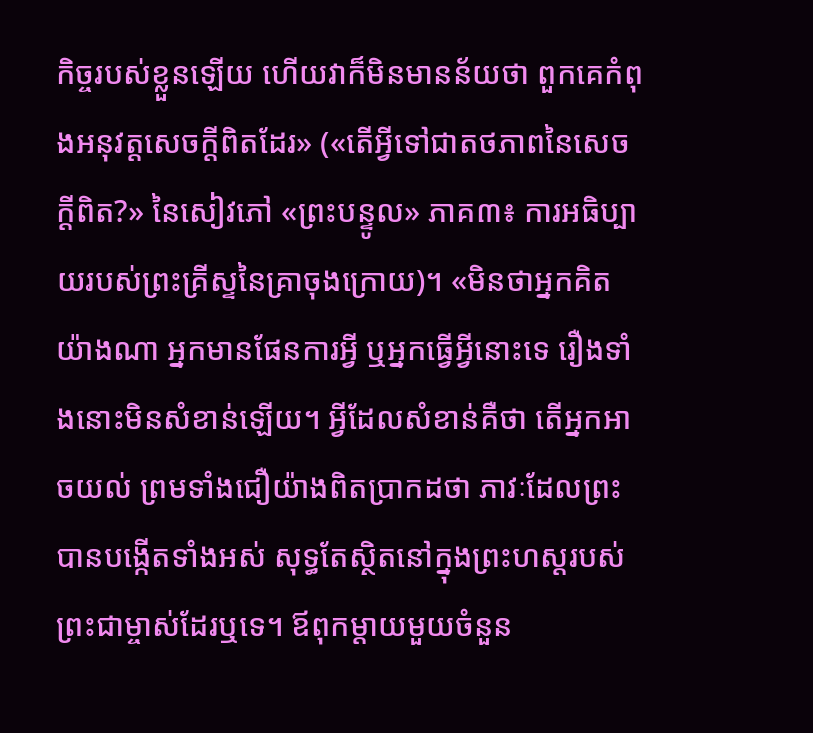កិច្ចរបស់ខ្លួនឡើយ ហើយវាក៏មិនមានន័យថា ពួកគេកំពុងអនុវត្តសេចក្ដីពិតដែរ» («តើអ្វីទៅជាតថភាពនៃសេចក្ដីពិត?» នៃសៀវភៅ «ព្រះបន្ទូល» ភាគ៣៖ ការអធិប្បាយរបស់ព្រះគ្រីស្ទនៃគ្រាចុងក្រោយ)។ «មិនថាអ្នកគិតយ៉ាងណា អ្នកមានផែនការអ្វី ឬអ្នកធ្វើអ្វីនោះទេ រឿងទាំងនោះមិនសំខាន់ឡើយ។ អ្វីដែលសំខាន់គឺថា តើអ្នកអាចយល់ ព្រមទាំងជឿយ៉ាងពិតប្រាកដថា ភាវៈដែលព្រះបានបង្កើតទាំងអស់ សុទ្ធតែស្ថិតនៅក្នុងព្រះហស្តរបស់ព្រះជាម្ចាស់ដែរឬទេ។ ឪពុកម្ដាយមួយចំនួន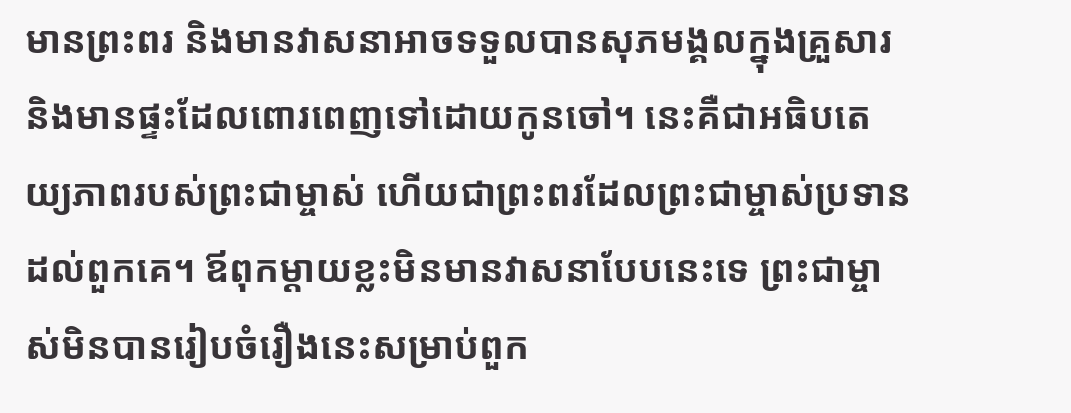មានព្រះពរ និងមានវាសនាអាចទទួលបានសុភមង្គលក្នុងគ្រួសារ និងមានផ្ទះដែលពោរពេញទៅដោយកូនចៅ។ នេះគឺជាអធិបតេយ្យភាពរបស់ព្រះជាម្ចាស់ ហើយជាព្រះពរដែលព្រះជាម្ចាស់ប្រទានដល់ពួកគេ។ ឪពុកម្ដាយខ្លះមិនមានវាសនាបែបនេះទេ ព្រះជាម្ចាស់មិនបានរៀបចំរឿងនេះសម្រាប់ពួក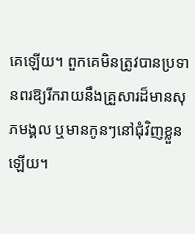គេឡើយ។ ពួកគេមិនត្រូវបានប្រទានពរឱ្យរីករាយនឹងគ្រួសារដ៏មានសុភមង្គល ឬមានកូនៗនៅជុំវិញខ្លួនឡើយ។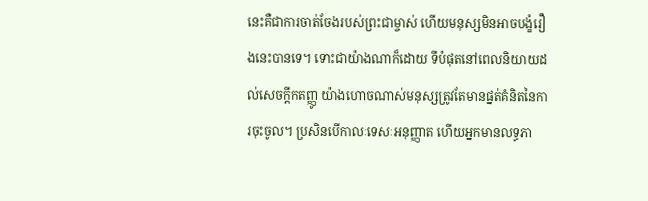នេះគឺជាការចាត់ចែងរបស់ព្រះជាម្ចាស់ ហើយមនុស្សមិនអាចបង្ខំរឿងនេះបានទេ។ ទោះជាយ៉ាងណាក៏ដោយ ទីបំផុតនៅពេលនិយាយដល់សេចក្ដីកតញ្ញូ យ៉ាងហោចណាស់មនុស្សត្រូវតែមានផ្នត់គំនិតនៃការចុះចូល។ ប្រសិនបើកាលៈទេសៈអនុញ្ញាត ហើយអ្នកមានលទ្ធភា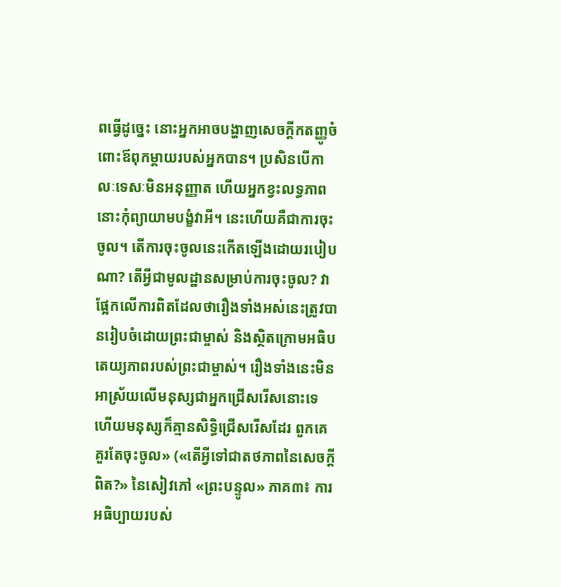ពធ្វើដូច្នេះ នោះអ្នកអាចបង្ហាញសេចក្ដីកតញ្ញូចំពោះឪពុកម្ដាយរបស់អ្នកបាន។ ប្រសិនបើកាលៈទេសៈមិនអនុញ្ញាត ហើយអ្នកខ្វះលទ្ធភាព នោះកុំព្យាយាមបង្ខំវាអី។ នេះហើយគឺជាការចុះចូល។ តើការចុះចូលនេះកើតឡើងដោយរបៀបណា? តើអ្វីជាមូលដ្ឋានសម្រាប់ការចុះចូល? វាផ្អែកលើការពិតដែលថារឿងទាំងអស់នេះត្រូវបានរៀបចំដោយព្រះជាម្ចាស់ និងស្ថិតក្រោមអធិបតេយ្យភាពរបស់ព្រះជាម្ចាស់។ រឿងទាំងនេះមិនអាស្រ័យលើមនុស្សជាអ្នកជ្រើសរើសនោះទេ ហើយមនុស្សក៏គ្មានសិទ្ធិជ្រើសរើសដែរ ពួកគេគួរតែចុះចូល» («តើអ្វីទៅជាតថភាពនៃសេចក្ដីពិត?» នៃសៀវភៅ «ព្រះបន្ទូល» ភាគ៣៖ ការអធិប្បាយរបស់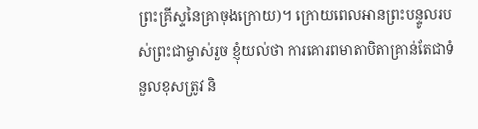ព្រះគ្រីស្ទនៃគ្រាចុងក្រោយ)។ ក្រោយពេលអានព្រះបន្ទូលរបស់ព្រះជាម្ចាស់រួច ខ្ញុំយល់ថា ការគោរពមាតាបិតាគ្រាន់តែជាទំនួលខុសត្រូវ និ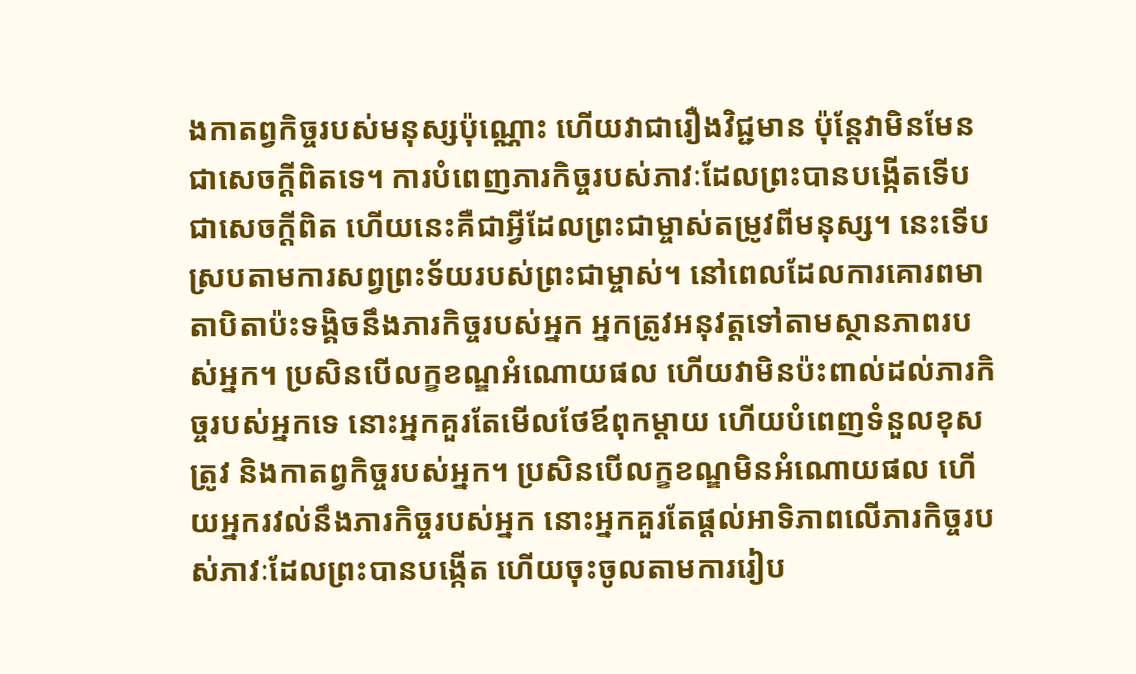ងកាតព្វកិច្ចរបស់មនុស្សប៉ុណ្ណោះ ហើយវាជារឿងវិជ្ជមាន ប៉ុន្តែវាមិនមែនជាសេចក្ដីពិតទេ។ ការបំពេញភារកិច្ចរបស់ភាវៈដែលព្រះបានបង្កើតទើបជាសេចក្ដីពិត ហើយនេះគឺជាអ្វីដែលព្រះជាម្ចាស់តម្រូវពីមនុស្ស។ នេះទើបស្របតាមការសព្វព្រះទ័យរបស់ព្រះជាម្ចាស់។ នៅពេលដែលការគោរពមាតាបិតាប៉ះទង្គិចនឹងភារកិច្ចរបស់អ្នក អ្នកត្រូវអនុវត្តទៅតាមស្ថានភាពរបស់អ្នក។ ប្រសិនបើលក្ខខណ្ឌអំណោយផល ហើយវាមិនប៉ះពាល់ដល់ភារកិច្ចរបស់អ្នកទេ នោះអ្នកគួរតែមើលថែឪពុកម្ដាយ ហើយបំពេញទំនួលខុសត្រូវ និងកាតព្វកិច្ចរបស់អ្នក។ ប្រសិនបើលក្ខខណ្ឌមិនអំណោយផល ហើយអ្នករវល់នឹងភារកិច្ចរបស់អ្នក នោះអ្នកគួរតែផ្ដល់អាទិភាពលើភារកិច្ចរបស់ភាវៈដែលព្រះបានបង្កើត ហើយចុះចូលតាមការរៀប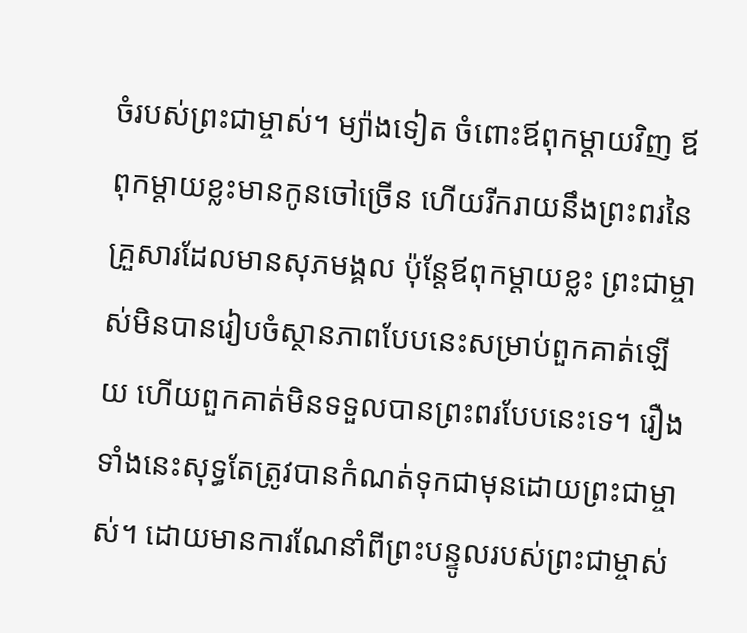ចំរបស់ព្រះជាម្ចាស់។ ម្យ៉ាងទៀត ចំពោះឪពុកម្ដាយវិញ ឪពុកម្ដាយខ្លះមានកូនចៅច្រើន ហើយរីករាយនឹងព្រះពរនៃគ្រួសារដែលមានសុភមង្គល ប៉ុន្តែឪពុកម្ដាយខ្លះ ព្រះជាម្ចាស់មិនបានរៀបចំស្ថានភាពបែបនេះសម្រាប់ពួកគាត់ឡើយ ហើយពួកគាត់មិនទទួលបានព្រះពរបែបនេះទេ។ រឿងទាំងនេះសុទ្ធតែត្រូវបានកំណត់ទុកជាមុនដោយព្រះជាម្ចាស់។ ដោយមានការណែនាំពីព្រះបន្ទូលរបស់ព្រះជាម្ចាស់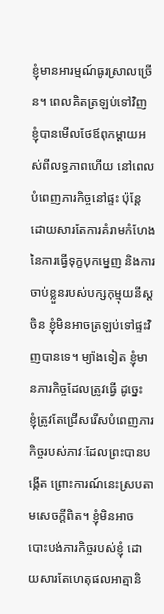ខ្ញុំមានអារម្មណ៍ធូរស្រាលច្រើន។ ពេលគិតត្រឡប់ទៅវិញ ខ្ញុំបានមើលថែឪពុកម្ដាយអស់ពីលទ្ធភាពហើយ នៅពេលបំពេញភារកិច្ចនៅផ្ទះ ប៉ុន្តែដោយសារតែការគំរាមកំហែងនៃការធ្វើទុក្ខបុកម្នេញ និងការចាប់ខ្លួនរបស់បក្សកុម្មុយនីស្ដចិន ខ្ញុំមិនអាចត្រឡប់ទៅផ្ទះវិញបានទេ។ ម្យ៉ាងទៀត ខ្ញុំមានភារកិច្ចដែលត្រូវធ្វើ ដូច្នេះ ខ្ញុំត្រូវតែជ្រើសរើសបំពេញភារកិច្ចរបស់ភាវៈដែលព្រះបានបង្កើត ព្រោះការណ៍នេះស្របតាមសេចក្ដីពិត។ ខ្ញុំមិនអាចបោះបង់ភារកិច្ចរបស់ខ្ញុំ ដោយសារតែហេតុផលអាត្មានិ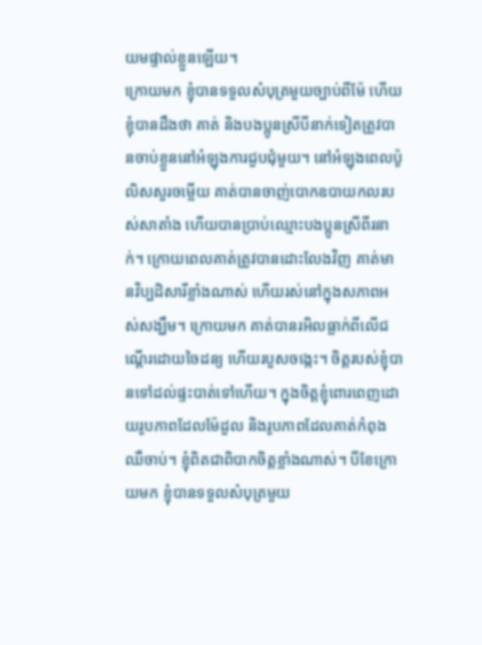យមផ្ទាល់ខ្លួនឡើយ។
ក្រោយមក ខ្ញុំបានទទួលសំបុត្រមួយច្បាប់ពីម៉ែ ហើយខ្ញុំបានដឹងថា គាត់ និងបងប្អូនស្រីបីនាក់ទៀតត្រូវបានចាប់ខ្លួននៅអំឡុងការជួបជុំមួយ។ នៅអំឡុងពេលប៉ូលិសសួរចម្លើយ គាត់បានចាញ់បោកឧបាយកលរបស់សាតាំង ហើយបានប្រាប់ឈ្មោះបងប្អូនស្រីពីរនាក់។ ក្រោយពេលគាត់ត្រូវបានដោះលែងវិញ គាត់មានវិប្បដិសារីខ្លាំងណាស់ ហើយរស់នៅក្នុងសភាពអស់សង្ឃឹម។ ក្រោយមក គាត់បានរអិលធ្លាក់ពីលើជណ្ដើរដោយចៃដន្យ ហើយរបួសចង្កេះ។ ចិត្តរបស់ខ្ញុំបានទៅដល់ផ្ទះបាត់ទៅហើយ។ ក្នុងចិត្តខ្ញុំពោរពេញដោយរូបភាពដែលម៉ែដួល និងរូបភាពដែលគាត់កំពុងឈឺចាប់។ ខ្ញុំពិតជាពិបាកចិត្តខ្លាំងណាស់។ បីខែក្រោយមក ខ្ញុំបានទទួលសំបុត្រមួយ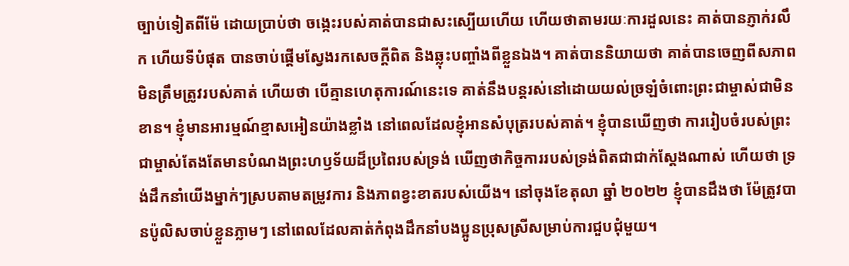ច្បាប់ទៀតពីម៉ែ ដោយប្រាប់ថា ចង្កេះរបស់គាត់បានជាសះស្បើយហើយ ហើយថាតាមរយៈការដួលនេះ គាត់បានភ្ញាក់រលឹក ហើយទីបំផុត បានចាប់ផ្ដើមស្វែងរកសេចក្ដីពិត និងឆ្លុះបញ្ចាំងពីខ្លួនឯង។ គាត់បាននិយាយថា គាត់បានចេញពីសភាពមិនត្រឹមត្រូវរបស់គាត់ ហើយថា បើគ្មានហេតុការណ៍នេះទេ គាត់នឹងបន្តរស់នៅដោយយល់ច្រឡំចំពោះព្រះជាម្ចាស់ជាមិនខាន។ ខ្ញុំមានអារម្មណ៍ខ្មាសអៀនយ៉ាងខ្លាំង នៅពេលដែលខ្ញុំអានសំបុត្ររបស់គាត់។ ខ្ញុំបានឃើញថា ការរៀបចំរបស់ព្រះជាម្ចាស់តែងតែមានបំណងព្រះហឫទ័យដ៏ប្រពៃរបស់ទ្រង់ ឃើញថាកិច្ចការរបស់ទ្រង់ពិតជាជាក់ស្ដែងណាស់ ហើយថា ទ្រង់ដឹកនាំយើងម្នាក់ៗស្របតាមតម្រូវការ និងភាពខ្វះខាតរបស់យើង។ នៅចុងខែតុលា ឆ្នាំ ២០២២ ខ្ញុំបានដឹងថា ម៉ែត្រូវបានប៉ូលិសចាប់ខ្លួនភ្លាមៗ នៅពេលដែលគាត់កំពុងដឹកនាំបងប្អូនប្រុសស្រីសម្រាប់ការជួបជុំមួយ។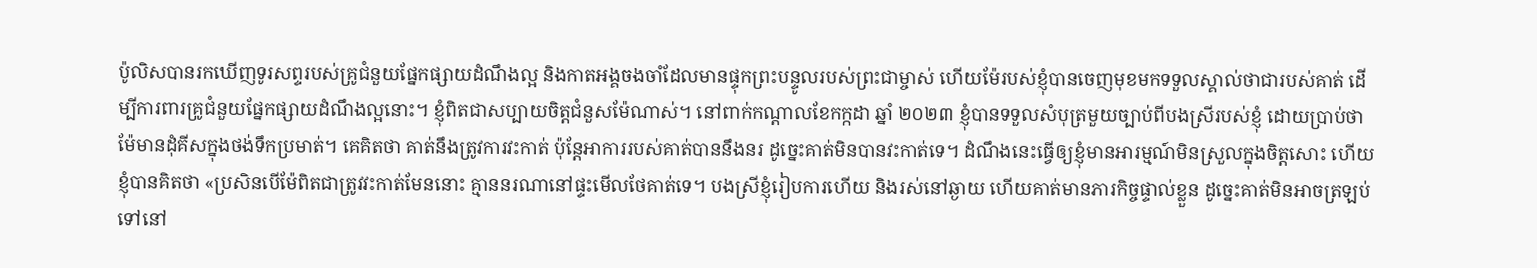ប៉ូលិសបានរកឃើញទូរសព្ទរបស់គ្រូជំនួយផ្នែកផ្សាយដំណឹងល្អ និងកាតអង្គចងចាំដែលមានផ្ទុកព្រះបន្ទូលរបស់ព្រះជាម្ចាស់ ហើយម៉ែរបស់ខ្ញុំបានចេញមុខមកទទួលស្គាល់ថាជារបស់គាត់ ដើម្បីការពារគ្រូជំនួយផ្នែកផ្សាយដំណឹងល្អនោះ។ ខ្ញុំពិតជាសប្បាយចិត្តជំនួសម៉ែណាស់។ នៅពាក់កណ្ដាលខែកក្កដា ឆ្នាំ ២០២៣ ខ្ញុំបានទទួលសំបុត្រមួយច្បាប់ពីបងស្រីរបស់ខ្ញុំ ដោយប្រាប់ថា ម៉ែមានដុំគីសក្នុងថង់ទឹកប្រមាត់។ គេគិតថា គាត់នឹងត្រូវការវះកាត់ ប៉ុន្តែអាការរបស់គាត់បាននឹងនរ ដូច្នេះគាត់មិនបានវះកាត់ទេ។ ដំណឹងនេះធ្វើឲ្យខ្ញុំមានអារម្មណ៍មិនស្រួលក្នុងចិត្តសោះ ហើយខ្ញុំបានគិតថា «ប្រសិនបើម៉ែពិតជាត្រូវវះកាត់មែននោះ គ្មាននរណានៅផ្ទះមើលថែគាត់ទេ។ បងស្រីខ្ញុំរៀបការហើយ និងរស់នៅឆ្ងាយ ហើយគាត់មានភារកិច្ចផ្ទាល់ខ្លួន ដូច្នេះគាត់មិនអាចត្រឡប់ទៅនៅ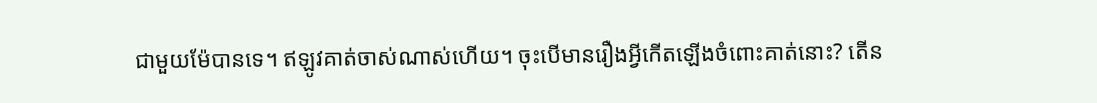ជាមួយម៉ែបានទេ។ ឥឡូវគាត់ចាស់ណាស់ហើយ។ ចុះបើមានរឿងអ្វីកើតឡើងចំពោះគាត់នោះ? តើន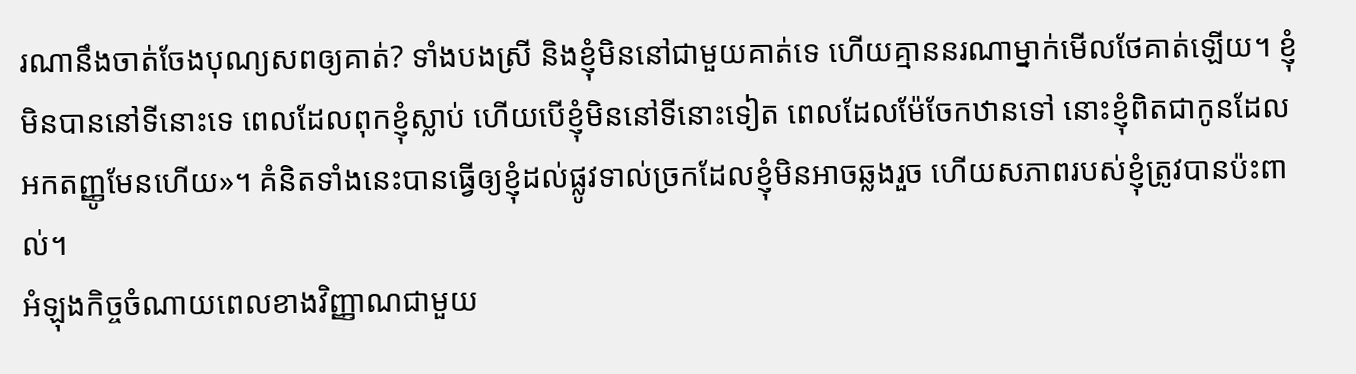រណានឹងចាត់ចែងបុណ្យសពឲ្យគាត់? ទាំងបងស្រី និងខ្ញុំមិននៅជាមួយគាត់ទេ ហើយគ្មាននរណាម្នាក់មើលថែគាត់ឡើយ។ ខ្ញុំមិនបាននៅទីនោះទេ ពេលដែលពុកខ្ញុំស្លាប់ ហើយបើខ្ញុំមិននៅទីនោះទៀត ពេលដែលម៉ែចែកឋានទៅ នោះខ្ញុំពិតជាកូនដែលអកតញ្ញូមែនហើយ»។ គំនិតទាំងនេះបានធ្វើឲ្យខ្ញុំដល់ផ្លូវទាល់ច្រកដែលខ្ញុំមិនអាចឆ្លងរួច ហើយសភាពរបស់ខ្ញុំត្រូវបានប៉ះពាល់។
អំឡុងកិច្ចចំណាយពេលខាងវិញ្ញាណជាមួយ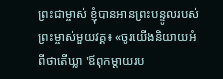ព្រះជាម្ចាស់ ខ្ញុំបានអានព្រះបន្ទូលរបស់ព្រះម្ចាស់មួយវគ្គ៖ «ចូរយើងនិយាយអំពីថាតើឃ្លា 'ឪពុកម្ដាយរប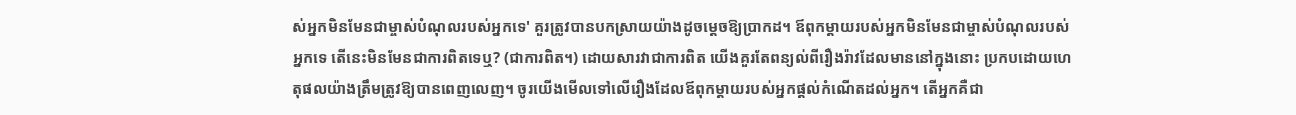ស់អ្នកមិនមែនជាម្ចាស់បំណុលរបស់អ្នកទេ' គួរត្រូវបានបកស្រាយយ៉ាងដូចម្ដេចឱ្យប្រាកដ។ ឪពុកម្ដាយរបស់អ្នកមិនមែនជាម្ចាស់បំណុលរបស់អ្នកទេ តើនេះមិនមែនជាការពិតទេឬ? (ជាការពិត។) ដោយសារវាជាការពិត យើងគួរតែពន្យល់ពីរឿងរ៉ាវដែលមាននៅក្នុងនោះ ប្រកបដោយហេតុផលយ៉ាងត្រឹមត្រូវឱ្យបានពេញលេញ។ ចូរយើងមើលទៅលើរឿងដែលឪពុកម្ដាយរបស់អ្នកផ្ដល់កំណើតដល់អ្នក។ តើអ្នកគឺជា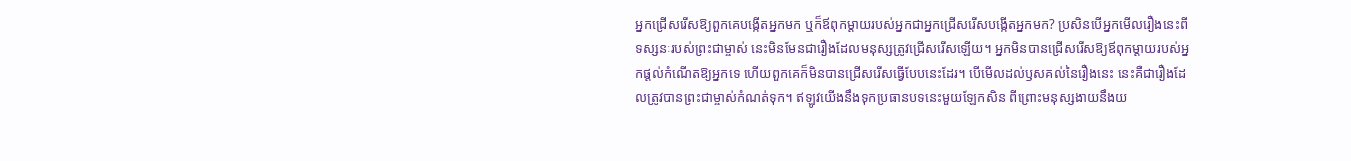អ្នកជ្រើសរើសឱ្យពួកគេបង្កើតអ្នកមក ឬក៏ឪពុកម្ដាយរបស់អ្នកជាអ្នកជ្រើសរើសបង្កើតអ្នកមក? ប្រសិនបើអ្នកមើលរឿងនេះពីទស្សនៈរបស់ព្រះជាម្ចាស់ នេះមិនមែនជារឿងដែលមនុស្សត្រូវជ្រើសរើសឡើយ។ អ្នកមិនបានជ្រើសរើសឱ្យឪពុកម្ដាយរបស់អ្នកផ្ដល់កំណើតឱ្យអ្នកទេ ហើយពួកគេក៏មិនបានជ្រើសរើសធ្វើបែបនេះដែរ។ បើមើលដល់ឫសគល់នៃរឿងនេះ នេះគឺជារឿងដែលត្រូវបានព្រះជាម្ចាស់កំណត់ទុក។ ឥឡូវយើងនឹងទុកប្រធានបទនេះមួយឡែកសិន ពីព្រោះមនុស្សងាយនឹងយ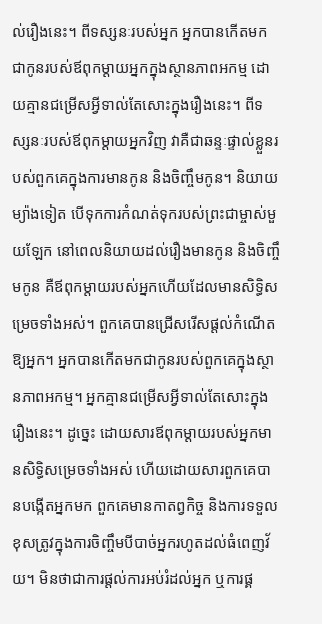ល់រឿងនេះ។ ពីទស្សនៈរបស់អ្នក អ្នកបានកើតមកជាកូនរបស់ឪពុកម្ដាយអ្នកក្នុងស្ថានភាពអកម្ម ដោយគ្មានជម្រើសអ្វីទាល់តែសោះក្នុងរឿងនេះ។ ពីទស្សនៈរបស់ឪពុកម្ដាយអ្នកវិញ វាគឺជាឆន្ទៈផ្ទាល់ខ្លួនរបស់ពួកគេក្នុងការមានកូន និងចិញ្ចឹមកូន។ និយាយម្យ៉ាងទៀត បើទុកការកំណត់ទុករបស់ព្រះជាម្ចាស់មួយឡែក នៅពេលនិយាយដល់រឿងមានកូន និងចិញ្ចឹមកូន គឺឪពុកម្ដាយរបស់អ្នកហើយដែលមានសិទ្ធិសម្រេចទាំងអស់។ ពួកគេបានជ្រើសរើសផ្ដល់កំណើតឱ្យអ្នក។ អ្នកបានកើតមកជាកូនរបស់ពួកគេក្នុងស្ថានភាពអកម្ម។ អ្នកគ្មានជម្រើសអ្វីទាល់តែសោះក្នុងរឿងនេះ។ ដូច្នេះ ដោយសារឪពុកម្ដាយរបស់អ្នកមានសិទ្ធិសម្រេចទាំងអស់ ហើយដោយសារពួកគេបានបង្កើតអ្នកមក ពួកគេមានកាតព្វកិច្ច និងការទទួលខុសត្រូវក្នុងការចិញ្ចឹមបីបាច់អ្នករហូតដល់ធំពេញវ័យ។ មិនថាជាការផ្ដល់ការអប់រំដល់អ្នក ឬការផ្គ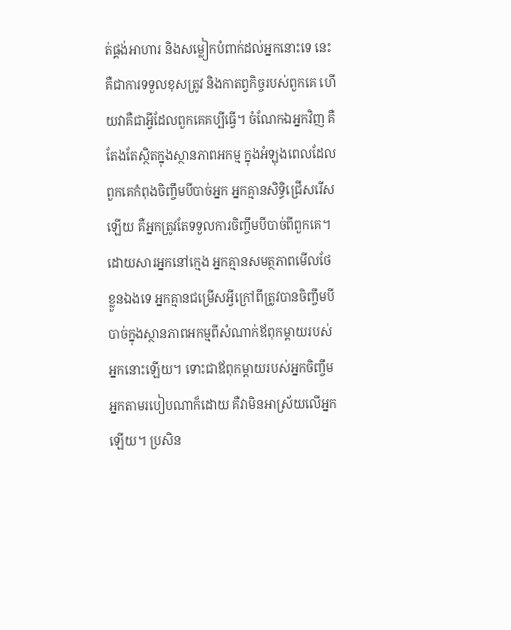ត់ផ្គង់អាហារ និងសម្លៀកបំពាក់ដល់អ្នកនោះទេ នេះគឺជាការទទួលខុសត្រូវ និងកាតព្វកិច្ចរបស់ពួកគេ ហើយវាគឺជាអ្វីដែលពួកគេគប្បីធ្វើ។ ចំណែកឯអ្នកវិញ គឺតែងតែស្ថិតក្នុងស្ថានភាពអកម្ម ក្នុងអំឡុងពេលដែលពួកគេកំពុងចិញ្ចឹមបីបាច់អ្នក អ្នកគ្មានសិទ្ធិជ្រើសរើសឡើយ គឺអ្នកត្រូវតែទទួលការចិញ្ចឹមបីបាច់ពីពួកគេ។ ដោយសារអ្នកនៅក្មេង អ្នកគ្មានសមត្ថភាពមើលថែខ្លួនឯងទេ អ្នកគ្មានជម្រើសអ្វីក្រៅពីត្រូវបានចិញ្ចឹមបីបាច់ក្នុងស្ថានភាពអកម្មពីសំណាក់ឪពុកម្ដាយរបស់អ្នកនោះឡើយ។ ទោះជាឪពុកម្ដាយរបស់អ្នកចិញ្ចឹមអ្នកតាមរបៀបណាក៏ដោយ គឺវាមិនអាស្រ័យលើអ្នកឡើយ។ ប្រសិន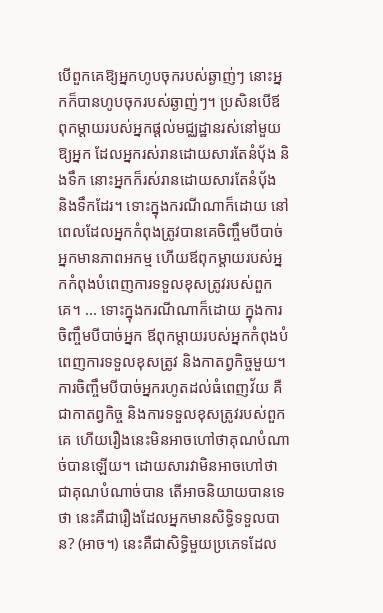បើពួកគេឱ្យអ្នកហូបចុករបស់ឆ្ងាញ់ៗ នោះអ្នកក៏បានហូបចុករបស់ឆ្ងាញ់ៗ។ ប្រសិនបើឪពុកម្ដាយរបស់អ្នកផ្ដល់មជ្ឈដ្ឋានរស់នៅមួយឱ្យអ្នក ដែលអ្នករស់រានដោយសារតែនំប៉័ង និងទឹក នោះអ្នកក៏រស់រានដោយសារតែនំប៉័ង និងទឹកដែរ។ ទោះក្នុងករណីណាក៏ដោយ នៅពេលដែលអ្នកកំពុងត្រូវបានគេចិញ្ចឹមបីបាច់ អ្នកមានភាពអកម្ម ហើយឪពុកម្ដាយរបស់អ្នកកំពុងបំពេញការទទួលខុសត្រូវរបស់ពួកគេ។ ... ទោះក្នុងករណីណាក៏ដោយ ក្នុងការចិញ្ចឹមបីបាច់អ្នក ឪពុកម្ដាយរបស់អ្នកកំពុងបំពេញការទទួលខុសត្រូវ និងកាតព្វកិច្ចមួយ។ ការចិញ្ចឹមបីបាច់អ្នករហូតដល់ធំពេញវ័យ គឺជាកាតព្វកិច្ច និងការទទួលខុសត្រូវរបស់ពួកគេ ហើយរឿងនេះមិនអាចហៅថាគុណបំណាច់បានឡើយ។ ដោយសារវាមិនអាចហៅថាជាគុណបំណាច់បាន តើអាចនិយាយបានទេថា នេះគឺជារឿងដែលអ្នកមានសិទ្ធិទទួលបាន? (អាច។) នេះគឺជាសិទ្ធិមួយប្រភេទដែល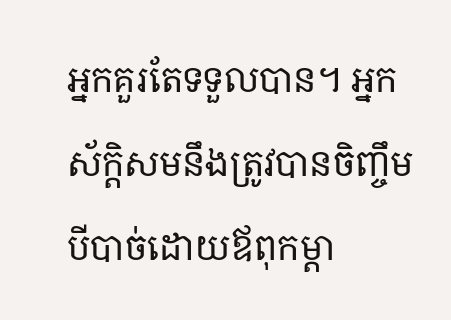អ្នកគួរតែទទួលបាន។ អ្នកស័ក្ដិសមនឹងត្រូវបានចិញ្ចឹមបីបាច់ដោយឪពុកម្ដា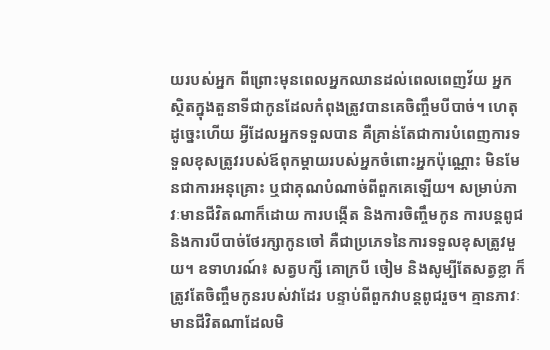យរបស់អ្នក ពីព្រោះមុនពេលអ្នកឈានដល់ពេលពេញវ័យ អ្នកស្ថិតក្នុងតួនាទីជាកូនដែលកំពុងត្រូវបានគេចិញ្ចឹមបីបាច់។ ហេតុដូច្នេះហើយ អ្វីដែលអ្នកទទួលបាន គឺគ្រាន់តែជាការបំពេញការទទួលខុសត្រូវរបស់ឪពុកម្ដាយរបស់អ្នកចំពោះអ្នកប៉ុណ្ណោះ មិនមែនជាការអនុគ្រោះ ឬជាគុណបំណាច់ពីពួកគេឡើយ។ សម្រាប់ភាវៈមានជីវិតណាក៏ដោយ ការបង្កើត និងការចិញ្ចឹមកូន ការបន្តពូជ និងការបីបាច់ថែរក្សាកូនចៅ គឺជាប្រភេទនៃការទទួលខុសត្រូវមួយ។ ឧទាហរណ៍៖ សត្វបក្សី គោក្របី ចៀម និងសូម្បីតែសត្វខ្លា ក៏ត្រូវតែចិញ្ចឹមកូនរបស់វាដែរ បន្ទាប់ពីពួកវាបន្តពូជរួច។ គ្មានភាវៈមានជីវិតណាដែលមិ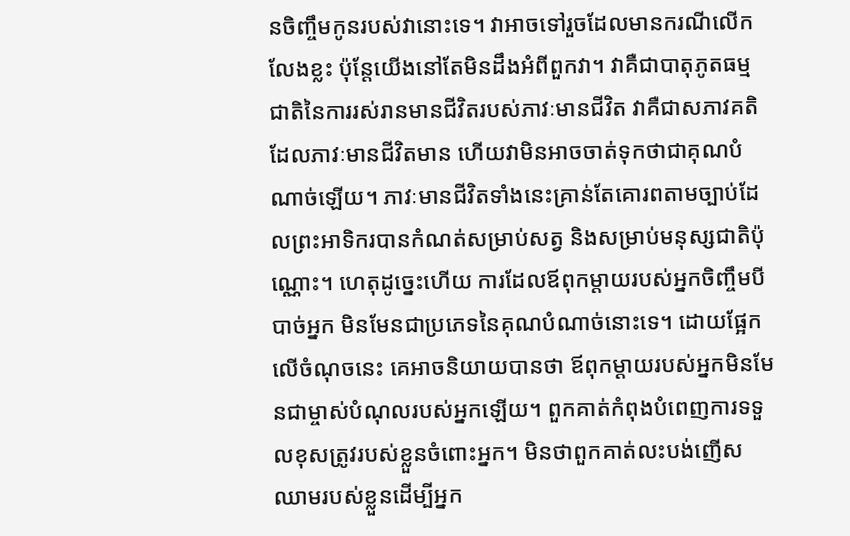នចិញ្ចឹមកូនរបស់វានោះទេ។ វាអាចទៅរួចដែលមានករណីលើកលែងខ្លះ ប៉ុន្តែយើងនៅតែមិនដឹងអំពីពួកវា។ វាគឺជាបាតុភូតធម្មជាតិនៃការរស់រានមានជីវិតរបស់ភាវៈមានជីវិត វាគឺជាសភាវគតិដែលភាវៈមានជីវិតមាន ហើយវាមិនអាចចាត់ទុកថាជាគុណបំណាច់ឡើយ។ ភាវៈមានជីវិតទាំងនេះគ្រាន់តែគោរពតាមច្បាប់ដែលព្រះអាទិករបានកំណត់សម្រាប់សត្វ និងសម្រាប់មនុស្សជាតិប៉ុណ្ណោះ។ ហេតុដូច្នេះហើយ ការដែលឪពុកម្ដាយរបស់អ្នកចិញ្ចឹមបីបាច់អ្នក មិនមែនជាប្រភេទនៃគុណបំណាច់នោះទេ។ ដោយផ្អែកលើចំណុចនេះ គេអាចនិយាយបានថា ឪពុកម្ដាយរបស់អ្នកមិនមែនជាម្ចាស់បំណុលរបស់អ្នកឡើយ។ ពួកគាត់កំពុងបំពេញការទទួលខុសត្រូវរបស់ខ្លួនចំពោះអ្នក។ មិនថាពួកគាត់លះបង់ញើសឈាមរបស់ខ្លួនដើម្បីអ្នក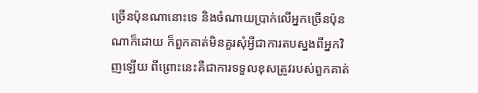ច្រើនប៉ុនណានោះទេ និងចំណាយប្រាក់លើអ្នកច្រើនប៉ុនណាក៏ដោយ ក៏ពួកគាត់មិនគួរសុំអ្វីជាការតបស្នងពីអ្នកវិញឡើយ ពីព្រោះនេះគឺជាការទទួលខុសត្រូវរបស់ពួកគាត់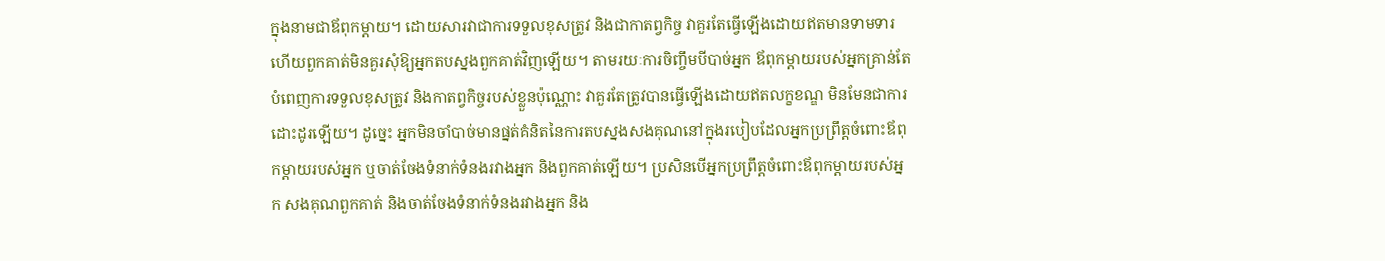ក្នុងនាមជាឪពុកម្ដាយ។ ដោយសារវាជាការទទួលខុសត្រូវ និងជាកាតព្វកិច្ច វាគួរតែធ្វើឡើងដោយឥតមានទាមទារ ហើយពួកគាត់មិនគួរសុំឱ្យអ្នកតបស្នងពួកគាត់វិញឡើយ។ តាមរយៈការចិញ្ចឹមបីបាច់អ្នក ឪពុកម្ដាយរបស់អ្នកគ្រាន់តែបំពេញការទទួលខុសត្រូវ និងកាតព្វកិច្ចរបស់ខ្លួនប៉ុណ្ណោះ វាគួរតែត្រូវបានធ្វើឡើងដោយឥតលក្ខខណ្ឌ មិនមែនជាការដោះដូរឡើយ។ ដូច្នេះ អ្នកមិនចាំបាច់មានផ្នត់គំនិតនៃការតបស្នងសងគុណនៅក្នុងរបៀបដែលអ្នកប្រព្រឹត្តចំពោះឪពុកម្ដាយរបស់អ្នក ឬចាត់ចែងទំនាក់ទំនងរវាងអ្នក និងពួកគាត់ឡើយ។ ប្រសិនបើអ្នកប្រព្រឹត្តចំពោះឪពុកម្ដាយរបស់អ្នក សងគុណពួកគាត់ និងចាត់ចែងទំនាក់ទំនងរវាងអ្នក និង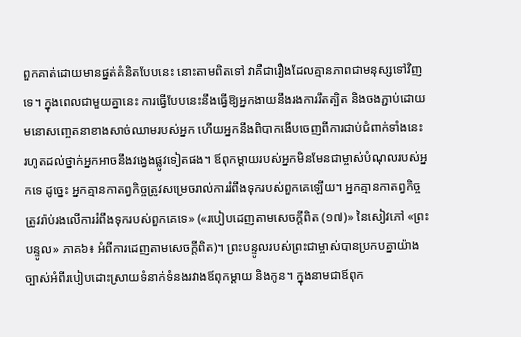ពួកគាត់ដោយមានផ្នត់គំនិតបែបនេះ នោះតាមពិតទៅ វាគឺជារឿងដែលគ្មានភាពជាមនុស្សទៅវិញទេ។ ក្នុងពេលជាមួយគ្នានេះ ការធ្វើបែបនេះនឹងធ្វើឱ្យអ្នកងាយនឹងរងការរឹតត្បិត និងចងភ្ជាប់ដោយមនោសញ្ចេតនាខាងសាច់ឈាមរបស់អ្នក ហើយអ្នកនឹងពិបាកងើបចេញពីការជាប់ជំពាក់ទាំងនេះ រហូតដល់ថ្នាក់អ្នកអាចនឹងវង្វេងផ្លូវទៀតផង។ ឪពុកម្ដាយរបស់អ្នកមិនមែនជាម្ចាស់បំណុលរបស់អ្នកទេ ដូច្នេះ អ្នកគ្មានកាតព្វកិច្ចត្រូវសម្រេចរាល់ការរំពឹងទុករបស់ពួកគេឡើយ។ អ្នកគ្មានកាតព្វកិច្ចត្រូវរ៉ាប់រងលើការរំពឹងទុករបស់ពួកគេទេ» («របៀបដេញតាមសេចក្ដីពិត (១៧)» នៃសៀវភៅ «ព្រះបន្ទូល» ភាគ៦៖ អំពីការដេញតាមសេចក្តីពិត)។ ព្រះបន្ទូលរបស់ព្រះជាម្ចាស់បានប្រកបគ្នាយ៉ាងច្បាស់អំពីរបៀបដោះស្រាយទំនាក់ទំនងរវាងឪពុកម្ដាយ និងកូន។ ក្នុងនាមជាឪពុក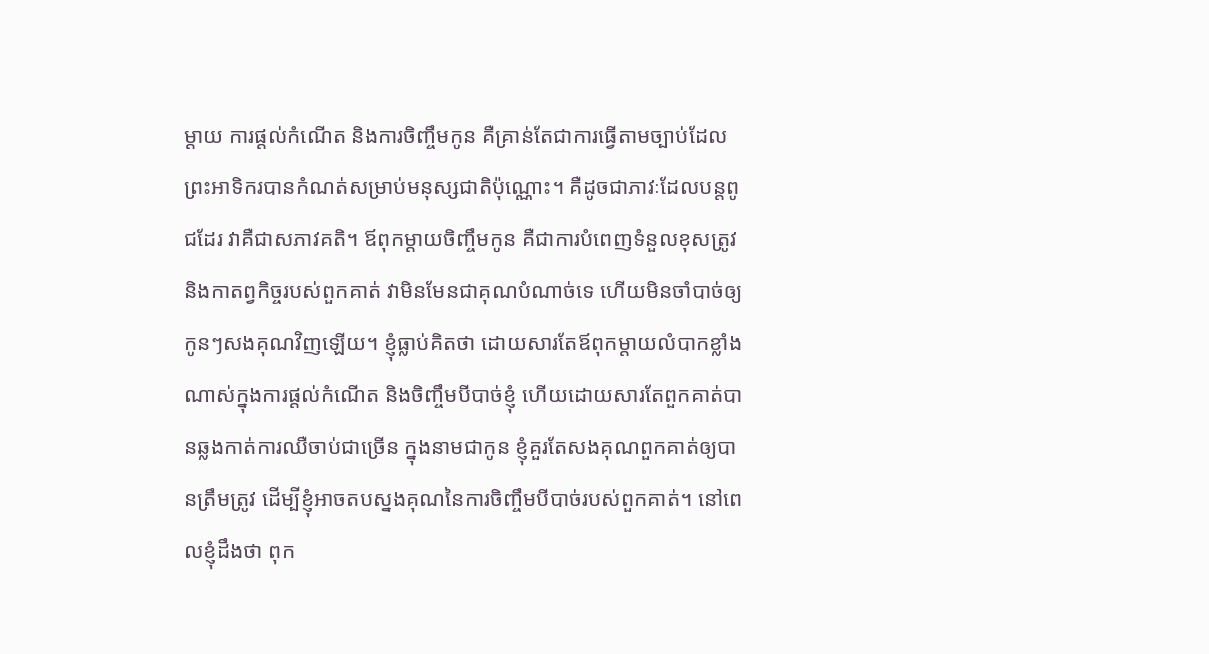ម្ដាយ ការផ្ដល់កំណើត និងការចិញ្ចឹមកូន គឺគ្រាន់តែជាការធ្វើតាមច្បាប់ដែលព្រះអាទិករបានកំណត់សម្រាប់មនុស្សជាតិប៉ុណ្ណោះ។ គឺដូចជាភាវៈដែលបន្តពូជដែរ វាគឺជាសភាវគតិ។ ឪពុកម្ដាយចិញ្ចឹមកូន គឺជាការបំពេញទំនួលខុសត្រូវ និងកាតព្វកិច្ចរបស់ពួកគាត់ វាមិនមែនជាគុណបំណាច់ទេ ហើយមិនចាំបាច់ឲ្យកូនៗសងគុណវិញឡើយ។ ខ្ញុំធ្លាប់គិតថា ដោយសារតែឪពុកម្ដាយលំបាកខ្លាំងណាស់ក្នុងការផ្ដល់កំណើត និងចិញ្ចឹមបីបាច់ខ្ញុំ ហើយដោយសារតែពួកគាត់បានឆ្លងកាត់ការឈឺចាប់ជាច្រើន ក្នុងនាមជាកូន ខ្ញុំគួរតែសងគុណពួកគាត់ឲ្យបានត្រឹមត្រូវ ដើម្បីខ្ញុំអាចតបស្នងគុណនៃការចិញ្ចឹមបីបាច់របស់ពួកគាត់។ នៅពេលខ្ញុំដឹងថា ពុក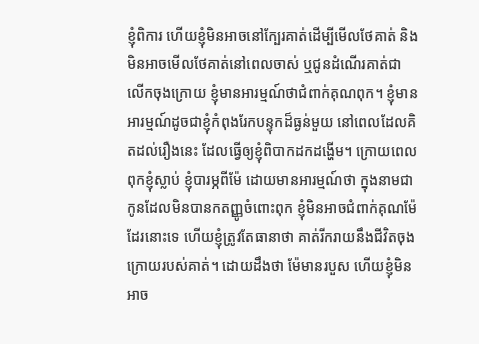ខ្ញុំពិការ ហើយខ្ញុំមិនអាចនៅក្បែរគាត់ដើម្បីមើលថែគាត់ និងមិនអាចមើលថែគាត់នៅពេលចាស់ ឬជូនដំណើរគាត់ជាលើកចុងក្រោយ ខ្ញុំមានអារម្មណ៍ថាជំពាក់គុណពុក។ ខ្ញុំមានអារម្មណ៍ដូចជាខ្ញុំកំពុងរែកបន្ទុកដ៏ធ្ងន់មួយ នៅពេលដែលគិតដល់រឿងនេះ ដែលធ្វើឲ្យខ្ញុំពិបាកដកដង្ហើម។ ក្រោយពេលពុកខ្ញុំស្លាប់ ខ្ញុំបារម្ភពីម៉ែ ដោយមានអារម្មណ៍ថា ក្នុងនាមជាកូនដែលមិនបានកតញ្ញូចំពោះពុក ខ្ញុំមិនអាចជំពាក់គុណម៉ែដែរនោះទេ ហើយខ្ញុំត្រូវតែធានាថា គាត់រីករាយនឹងជីវិតចុងក្រោយរបស់គាត់។ ដោយដឹងថា ម៉ែមានរបួស ហើយខ្ញុំមិនអាច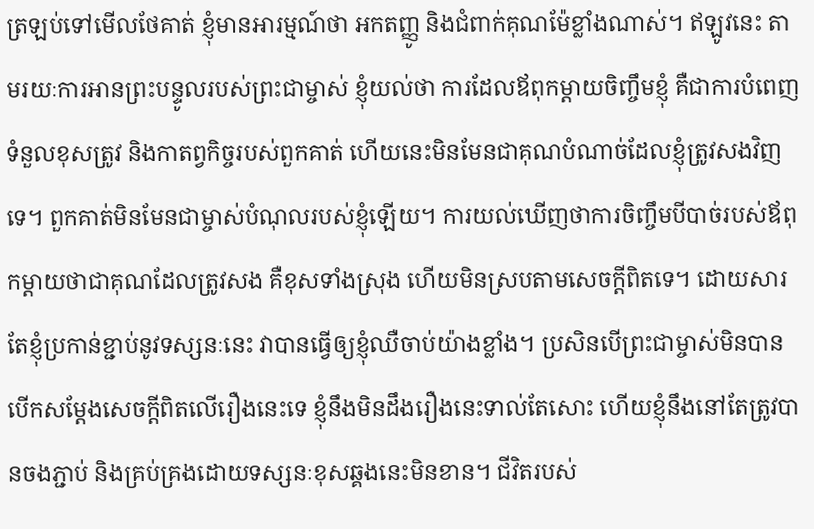ត្រឡប់ទៅមើលថែគាត់ ខ្ញុំមានអារម្មណ៍ថា អកតញ្ញូ និងជំពាក់គុណម៉ែខ្លាំងណាស់។ ឥឡូវនេះ តាមរយៈការអានព្រះបន្ទូលរបស់ព្រះជាម្ចាស់ ខ្ញុំយល់ថា ការដែលឪពុកម្ដាយចិញ្ចឹមខ្ញុំ គឺជាការបំពេញទំនួលខុសត្រូវ និងកាតព្វកិច្ចរបស់ពួកគាត់ ហើយនេះមិនមែនជាគុណបំណាច់ដែលខ្ញុំត្រូវសងវិញទេ។ ពួកគាត់មិនមែនជាម្ចាស់បំណុលរបស់ខ្ញុំឡើយ។ ការយល់ឃើញថាការចិញ្ចឹមបីបាច់របស់ឪពុកម្ដាយថាជាគុណដែលត្រូវសង គឺខុសទាំងស្រុង ហើយមិនស្របតាមសេចក្ដីពិតទេ។ ដោយសារតែខ្ញុំប្រកាន់ខ្ជាប់នូវទស្សនៈនេះ វាបានធ្វើឲ្យខ្ញុំឈឺចាប់យ៉ាងខ្លាំង។ ប្រសិនបើព្រះជាម្ចាស់មិនបានបើកសម្ដែងសេចក្ដីពិតលើរឿងនេះទេ ខ្ញុំនឹងមិនដឹងរឿងនេះទាល់តែសោះ ហើយខ្ញុំនឹងនៅតែត្រូវបានចងភ្ជាប់ និងគ្រប់គ្រងដោយទស្សនៈខុសឆ្គងនេះមិនខាន។ ជីវិតរបស់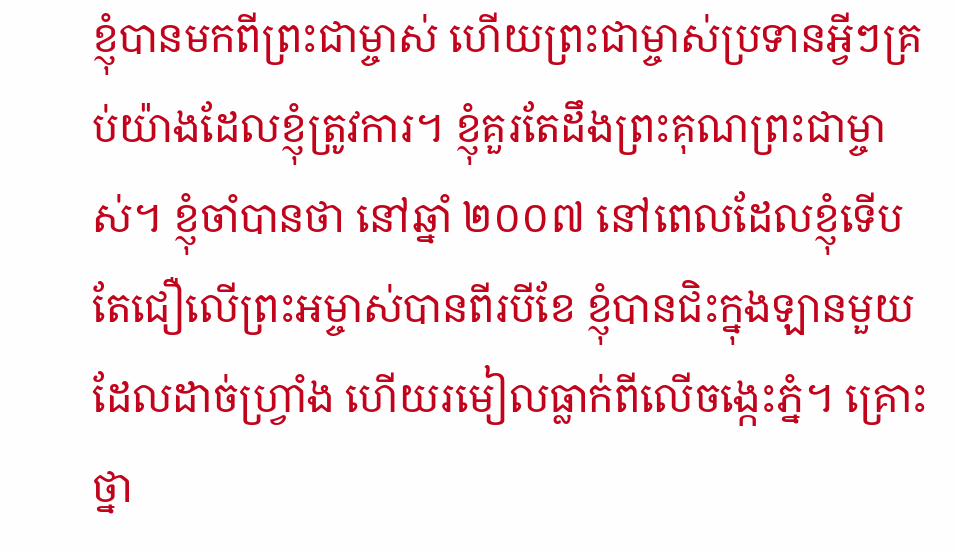ខ្ញុំបានមកពីព្រះជាម្ចាស់ ហើយព្រះជាម្ចាស់ប្រទានអ្វីៗគ្រប់យ៉ាងដែលខ្ញុំត្រូវការ។ ខ្ញុំគួរតែដឹងព្រះគុណព្រះជាម្ចាស់។ ខ្ញុំចាំបានថា នៅឆ្នាំ ២០០៧ នៅពេលដែលខ្ញុំទើបតែជឿលើព្រះអម្ចាស់បានពីរបីខែ ខ្ញុំបានជិះក្នុងឡានមួយដែលដាច់ហ្វ្រាំង ហើយរមៀលធ្លាក់ពីលើចង្កេះភ្នំ។ គ្រោះថ្នា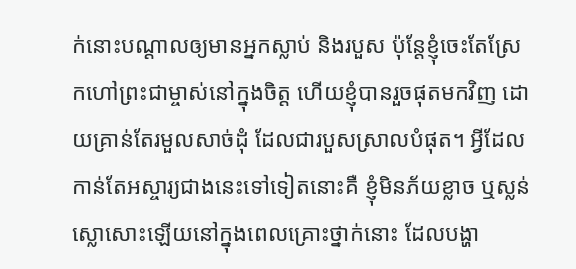ក់នោះបណ្ដាលឲ្យមានអ្នកស្លាប់ និងរបួស ប៉ុន្តែខ្ញុំចេះតែស្រែកហៅព្រះជាម្ចាស់នៅក្នុងចិត្ត ហើយខ្ញុំបានរួចផុតមកវិញ ដោយគ្រាន់តែរមួលសាច់ដុំ ដែលជារបួសស្រាលបំផុត។ អ្វីដែលកាន់តែអស្ចារ្យជាងនេះទៅទៀតនោះគឺ ខ្ញុំមិនភ័យខ្លាច ឬស្លន់ស្លោសោះឡើយនៅក្នុងពេលគ្រោះថ្នាក់នោះ ដែលបង្ហា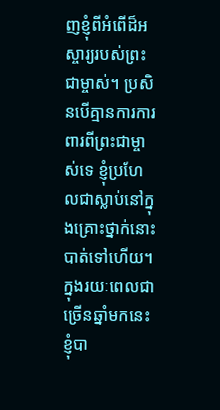ញខ្ញុំពីអំពើដ៏អស្ចារ្យរបស់ព្រះជាម្ចាស់។ ប្រសិនបើគ្មានការការពារពីព្រះជាម្ចាស់ទេ ខ្ញុំប្រហែលជាស្លាប់នៅក្នុងគ្រោះថ្នាក់នោះបាត់ទៅហើយ។ ក្នុងរយៈពេលជាច្រើនឆ្នាំមកនេះ ខ្ញុំបា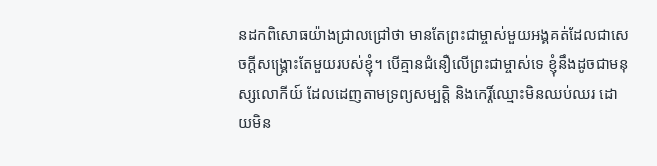នដកពិសោធយ៉ាងជ្រាលជ្រៅថា មានតែព្រះជាម្ចាស់មួយអង្គគត់ដែលជាសេចក្ដីសង្រ្គោះតែមួយរបស់ខ្ញុំ។ បើគ្មានជំនឿលើព្រះជាម្ចាស់ទេ ខ្ញុំនឹងដូចជាមនុស្សលោកីយ៍ ដែលដេញតាមទ្រព្យសម្បត្តិ និងកេរ្តិ៍ឈ្មោះមិនឈប់ឈរ ដោយមិន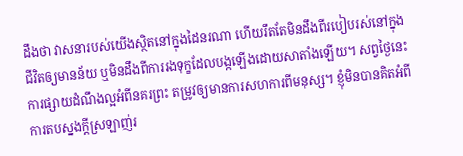ដឹងថា វាសនារបស់យើងស្ថិតនៅក្នុងដៃនរណា ហើយរឹតតែមិនដឹងពីរបៀបរស់នៅក្នុងជីវិតឲ្យមានន័យ ឬមិនដឹងពីការរងទុក្ខដែលបង្កឡើងដោយសាតាំងឡើយ។ សព្វថ្ងៃនេះ ការផ្សាយដំណឹងល្អអំពីនគរព្រះ តម្រូវឲ្យមានការសហការពីមនុស្ស។ ខ្ញុំមិនបានគិតអំពីការតបស្នងក្ដីស្រឡាញ់រ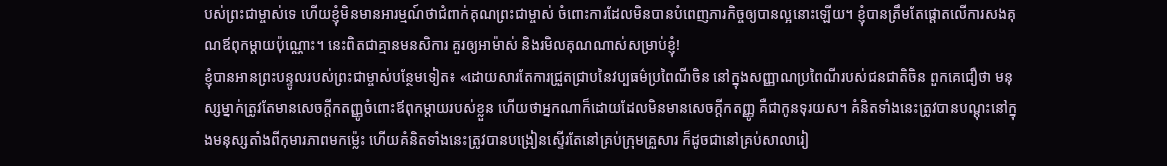បស់ព្រះជាម្ចាស់ទេ ហើយខ្ញុំមិនមានអារម្មណ៍ថាជំពាក់គុណព្រះជាម្ចាស់ ចំពោះការដែលមិនបានបំពេញភារកិច្ចឲ្យបានល្អនោះឡើយ។ ខ្ញុំបានត្រឹមតែផ្ដោតលើការសងគុណឪពុកម្ដាយប៉ុណ្ណោះ។ នេះពិតជាគ្មានមនសិការ គួរឲ្យអាម៉ាស់ និងរមិលគុណណាស់សម្រាប់ខ្ញុំ!
ខ្ញុំបានអានព្រះបន្ទូលរបស់ព្រះជាម្ចាស់បន្ថែមទៀត៖ «ដោយសារតែការជ្រួតជ្រាបនៃវប្បធម៌ប្រពៃណីចិន នៅក្នុងសញ្ញាណប្រពៃណីរបស់ជនជាតិចិន ពួកគេជឿថា មនុស្សម្នាក់ត្រូវតែមានសេចក្ដីកតញ្ញូចំពោះឪពុកម្ដាយរបស់ខ្លួន ហើយថាអ្នកណាក៏ដោយដែលមិនមានសេចក្ដីកតញ្ញូ គឺជាកូនទុរយស។ គំនិតទាំងនេះត្រូវបានបណ្ដុះនៅក្នុងមនុស្សតាំងពីកុមារភាពមកម្ល៉េះ ហើយគំនិតទាំងនេះត្រូវបានបង្រៀនស្ទើរតែនៅគ្រប់ក្រុមគ្រួសារ ក៏ដូចជានៅគ្រប់សាលារៀ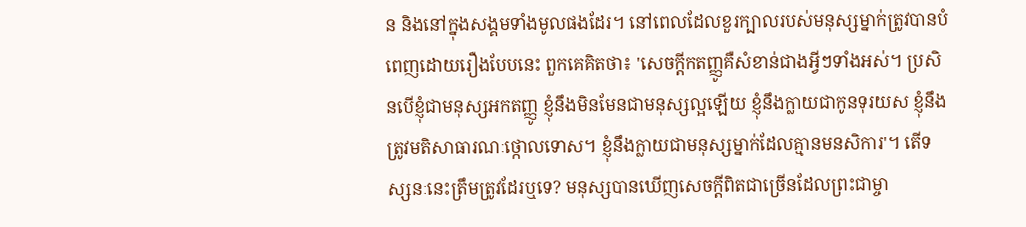ន និងនៅក្នុងសង្គមទាំងមូលផងដែរ។ នៅពេលដែលខួរក្បាលរបស់មនុស្សម្នាក់ត្រូវបានបំពេញដោយរឿងបែបនេះ ពួកគេគិតថា៖ 'សេចក្ដីកតញ្ញូគឺសំខាន់ជាងអ្វីៗទាំងអស់។ ប្រសិនបើខ្ញុំជាមនុស្សអកតញ្ញូ ខ្ញុំនឹងមិនមែនជាមនុស្សល្អឡើយ ខ្ញុំនឹងក្លាយជាកូនទុរយស ខ្ញុំនឹងត្រូវមតិសាធារណៈថ្កោលទោស។ ខ្ញុំនឹងក្លាយជាមនុស្សម្នាក់ដែលគ្មានមនសិការ'។ តើទស្សនៈនេះត្រឹមត្រូវដែរឬទេ? មនុស្សបានឃើញសេចក្ដីពិតជាច្រើនដែលព្រះជាម្ចា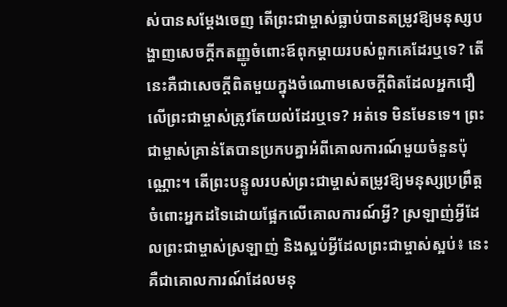ស់បានសម្ដែងចេញ តើព្រះជាម្ចាស់ធ្លាប់បានតម្រូវឱ្យមនុស្សបង្ហាញសេចក្ដីកតញ្ញូចំពោះឪពុកម្ដាយរបស់ពួកគេដែរឬទេ? តើនេះគឺជាសេចក្ដីពិតមួយក្នុងចំណោមសេចក្ដីពិតដែលអ្នកជឿលើព្រះជាម្ចាស់ត្រូវតែយល់ដែរឬទេ? អត់ទេ មិនមែនទេ។ ព្រះជាម្ចាស់គ្រាន់តែបានប្រកបគ្នាអំពីគោលការណ៍មួយចំនួនប៉ុណ្ណោះ។ តើព្រះបន្ទូលរបស់ព្រះជាម្ចាស់តម្រូវឱ្យមនុស្សប្រព្រឹត្តចំពោះអ្នកដទៃដោយផ្អែកលើគោលការណ៍អ្វី? ស្រឡាញ់អ្វីដែលព្រះជាម្ចាស់ស្រឡាញ់ និងស្អប់អ្វីដែលព្រះជាម្ចាស់ស្អប់៖ នេះគឺជាគោលការណ៍ដែលមនុ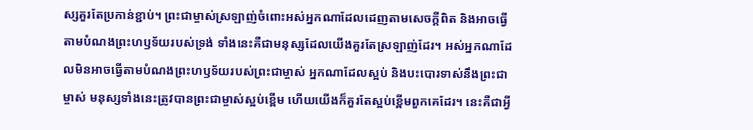ស្សគួរតែប្រកាន់ខ្ជាប់។ ព្រះជាម្ចាស់ស្រឡាញ់ចំពោះអស់អ្នកណាដែលដេញតាមសេចក្ដីពិត និងអាចធ្វើតាមបំណងព្រះហឫទ័យរបស់ទ្រង់ ទាំងនេះគឺជាមនុស្សដែលយើងគួរតែស្រឡាញ់ដែរ។ អស់អ្នកណាដែលមិនអាចធ្វើតាមបំណងព្រះហឫទ័យរបស់ព្រះជាម្ចាស់ អ្នកណាដែលស្អប់ និងបះបោរទាស់នឹងព្រះជាម្ចាស់ មនុស្សទាំងនេះត្រូវបានព្រះជាម្ចាស់ស្អប់ខ្ពើម ហើយយើងក៏គួរតែស្អប់ខ្ពើមពួកគេដែរ។ នេះគឺជាអ្វី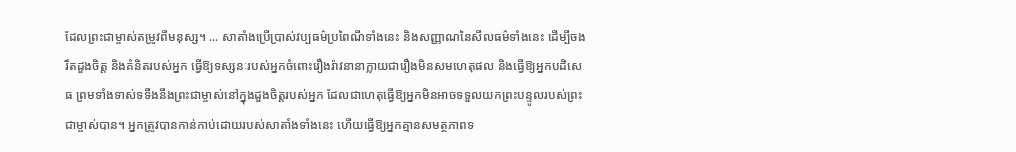ដែលព្រះជាម្ចាស់តម្រូវពីមនុស្ស។ ... សាតាំងប្រើប្រាស់វប្បធម៌ប្រពៃណីទាំងនេះ និងសញ្ញាណនៃសីលធម៌ទាំងនេះ ដើម្បីចងរឹតដួងចិត្ត និងគំនិតរបស់អ្នក ធ្វើឱ្យទស្សនៈរបស់អ្នកចំពោះរឿងរ៉ាវនានាក្លាយជារឿងមិនសមហេតុផល និងធ្វើឱ្យអ្នកបដិសេធ ព្រមទាំងទាស់ទទឹងនឹងព្រះជាម្ចាស់នៅក្នុងដួងចិត្តរបស់អ្នក ដែលជាហេតុធ្វើឱ្យអ្នកមិនអាចទទួលយកព្រះបន្ទូលរបស់ព្រះជាម្ចាស់បាន។ អ្នកត្រូវបានកាន់កាប់ដោយរបស់សាតាំងទាំងនេះ ហើយធ្វើឱ្យអ្នកគ្មានសមត្ថភាពទ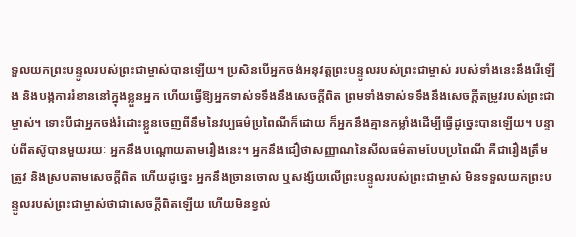ទួលយកព្រះបន្ទូលរបស់ព្រះជាម្ចាស់បានឡើយ។ ប្រសិនបើអ្នកចង់អនុវត្តព្រះបន្ទូលរបស់ព្រះជាម្ចាស់ របស់ទាំងនេះនឹងរើឡើង និងបង្កការរំខាននៅក្នុងខ្លួនអ្នក ហើយធ្វើឱ្យអ្នកទាស់ទទឹងនឹងសេចក្ដីពិត ព្រមទាំងទាស់ទទឹងនឹងសេចក្ដីតម្រូវរបស់ព្រះជាម្ចាស់។ ទោះបីជាអ្នកចង់រំដោះខ្លួនចេញពីនឹមនៃវប្បធម៌ប្រពៃណីក៏ដោយ ក៏អ្នកនឹងគ្មានកម្លាំងដើម្បីធ្វើដូច្នេះបានឡើយ។ បន្ទាប់ពីតស៊ូបានមួយរយៈ អ្នកនឹងបណ្ដោយតាមរឿងនេះ។ អ្នកនឹងជឿថាសញ្ញាណនៃសីលធម៌តាមបែបប្រពៃណី គឺជារឿងត្រឹមត្រូវ និងស្របតាមសេចក្ដីពិត ហើយដូច្នេះ អ្នកនឹងច្រានចោល ឬសង្ស័យលើព្រះបន្ទូលរបស់ព្រះជាម្ចាស់ មិនទទួលយកព្រះបន្ទូលរបស់ព្រះជាម្ចាស់ថាជាសេចក្ដីពិតឡើយ ហើយមិនខ្វល់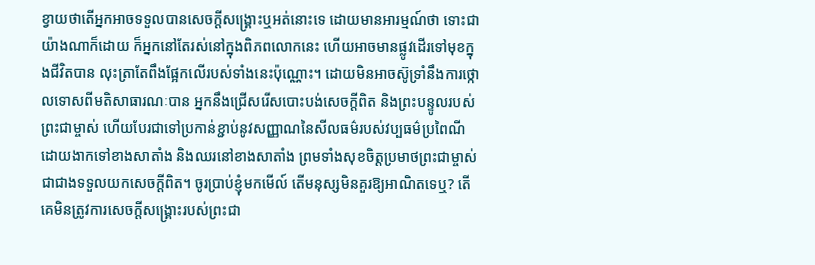ខ្វាយថាតើអ្នកអាចទទួលបានសេចក្ដីសង្គ្រោះឬអត់នោះទេ ដោយមានអារម្មណ៍ថា ទោះជាយ៉ាងណាក៏ដោយ ក៏អ្នកនៅតែរស់នៅក្នុងពិភពលោកនេះ ហើយអាចមានផ្លូវដើរទៅមុខក្នុងជីវិតបាន លុះត្រាតែពឹងផ្អែកលើរបស់ទាំងនេះប៉ុណ្ណោះ។ ដោយមិនអាចស៊ូទ្រាំនឹងការថ្កោលទោសពីមតិសាធារណៈបាន អ្នកនឹងជ្រើសរើសបោះបង់សេចក្ដីពិត និងព្រះបន្ទូលរបស់ព្រះជាម្ចាស់ ហើយបែរជាទៅប្រកាន់ខ្ជាប់នូវសញ្ញាណនៃសីលធម៌របស់វប្បធម៌ប្រពៃណី ដោយងាកទៅខាងសាតាំង និងឈរនៅខាងសាតាំង ព្រមទាំងសុខចិត្តប្រមាថព្រះជាម្ចាស់ ជាជាងទទួលយកសេចក្ដីពិត។ ចូរប្រាប់ខ្ញុំមកមើល៍ តើមនុស្សមិនគួរឱ្យអាណិតទេឬ? តើគេមិនត្រូវការសេចក្ដីសង្គ្រោះរបស់ព្រះជា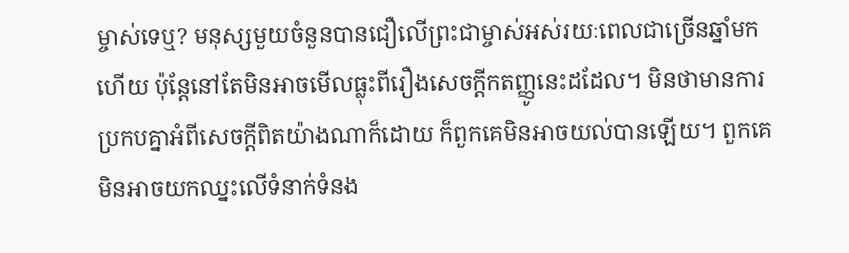ម្ចាស់ទេឬ? មនុស្សមួយចំនួនបានជឿលើព្រះជាម្ចាស់អស់រយៈពេលជាច្រើនឆ្នាំមកហើយ ប៉ុន្តែនៅតែមិនអាចមើលធ្លុះពីរឿងសេចក្ដីកតញ្ញូនេះដដែល។ មិនថាមានការប្រកបគ្នាអំពីសេចក្ដីពិតយ៉ាងណាក៏ដោយ ក៏ពួកគេមិនអាចយល់បានឡើយ។ ពួកគេមិនអាចយកឈ្នះលើទំនាក់ទំនង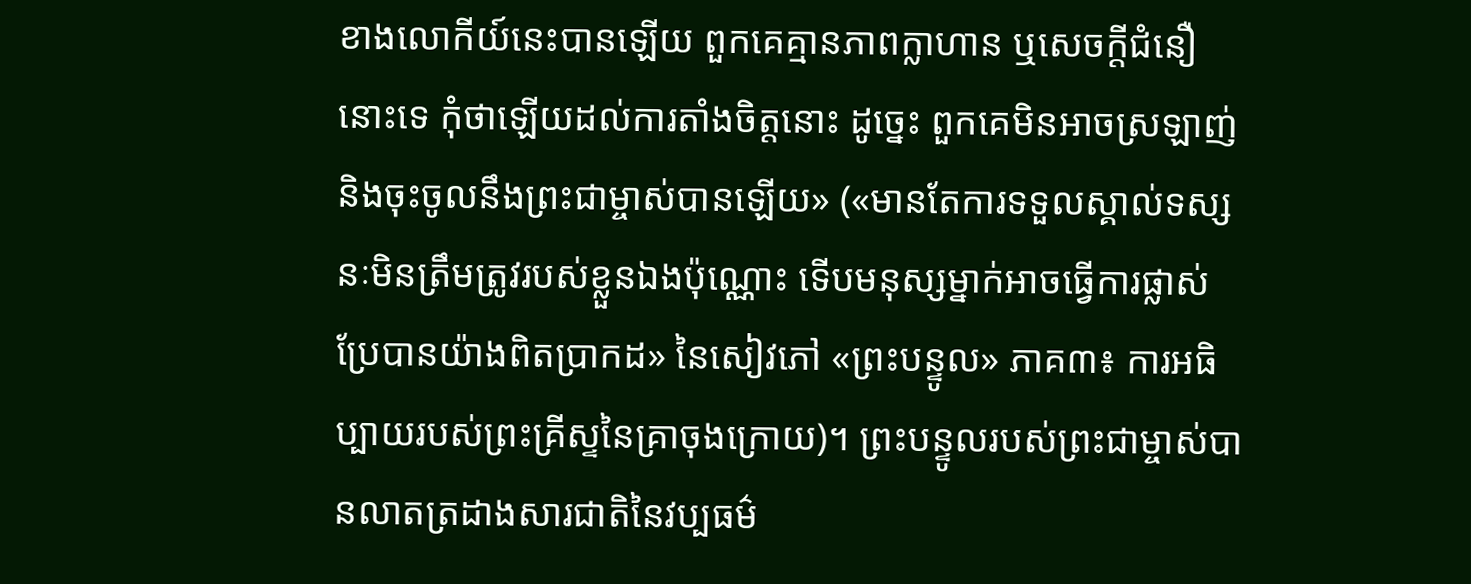ខាងលោកីយ៍នេះបានឡើយ ពួកគេគ្មានភាពក្លាហាន ឬសេចក្ដីជំនឿនោះទេ កុំថាឡើយដល់ការតាំងចិត្តនោះ ដូច្នេះ ពួកគេមិនអាចស្រឡាញ់ និងចុះចូលនឹងព្រះជាម្ចាស់បានឡើយ» («មានតែការទទួលស្គាល់ទស្សនៈមិនត្រឹមត្រូវរបស់ខ្លួនឯងប៉ុណ្ណោះ ទើបមនុស្សម្នាក់អាចធ្វើការផ្លាស់ប្រែបានយ៉ាងពិតប្រាកដ» នៃសៀវភៅ «ព្រះបន្ទូល» ភាគ៣៖ ការអធិប្បាយរបស់ព្រះគ្រីស្ទនៃគ្រាចុងក្រោយ)។ ព្រះបន្ទូលរបស់ព្រះជាម្ចាស់បានលាតត្រដាងសារជាតិនៃវប្បធម៌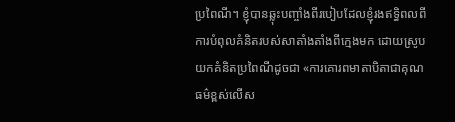ប្រពៃណី។ ខ្ញុំបានឆ្លុះបញ្ចាំងពីរបៀបដែលខ្ញុំរងឥទ្ធិពលពីការបំពុលគំនិតរបស់សាតាំងតាំងពីក្មេងមក ដោយស្រូបយកគំនិតប្រពៃណីដូចជា «ការគោរពមាតាបិតាជាគុណធម៌ខ្ពស់លើស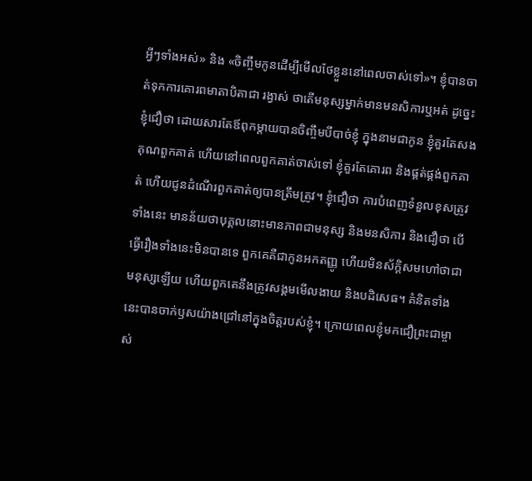អ្វីៗទាំងអស់» និង «ចិញ្ចឹមកូនដើម្បីមើលថែខ្លួននៅពេលចាស់ទៅ»។ ខ្ញុំបានចាត់ទុកការគោរពមាតាបិតាជា រង្វាស់ ថាតើមនុស្សម្នាក់មានមនសិការឬអត់ ដូច្នេះ ខ្ញុំជឿថា ដោយសារតែឪពុកម្ដាយបានចិញ្ចឹមបីបាច់ខ្ញុំ ក្នុងនាមជាកូន ខ្ញុំគួរតែសងគុណពួកគាត់ ហើយនៅពេលពួកគាត់ចាស់ទៅ ខ្ញុំគួរតែគោរព និងផ្គត់ផ្គង់ពួកគាត់ ហើយជូនដំណើរពួកគាត់ឲ្យបានត្រឹមត្រូវ។ ខ្ញុំជឿថា ការបំពេញទំនួលខុសត្រូវទាំងនេះ មានន័យថាបុគ្គលនោះមានភាពជាមនុស្ស និងមនសិការ និងជឿថា បើធ្វើរឿងទាំងនេះមិនបានទេ ពួកគេគឺជាកូនអកតញ្ញូ ហើយមិនស័ក្តិសមហៅថាជាមនុស្សឡើយ ហើយពួកគេនឹងត្រូវសង្គមមើលងាយ និងបដិសេធ។ គំនិតទាំងនេះបានចាក់ឫសយ៉ាងជ្រៅនៅក្នុងចិត្តរបស់ខ្ញុំ។ ក្រោយពេលខ្ញុំមកជឿព្រះជាម្ចាស់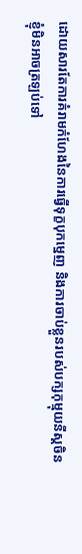ដោយសារតែការគំរាមកំហែងនៃការធ្វើទុក្ខបុកម្នេញ និងការចាប់ខ្លួនរបស់បក្សកុម្មុយនីស្ដចិន ខ្ញុំមិនអាចត្រឡប់ទៅ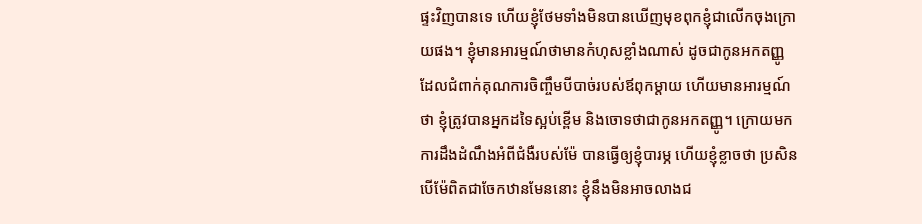ផ្ទះវិញបានទេ ហើយខ្ញុំថែមទាំងមិនបានឃើញមុខពុកខ្ញុំជាលើកចុងក្រោយផង។ ខ្ញុំមានអារម្មណ៍ថាមានកំហុសខ្លាំងណាស់ ដូចជាកូនអកតញ្ញូ ដែលជំពាក់គុណការចិញ្ចឹមបីបាច់របស់ឪពុកម្ដាយ ហើយមានអារម្មណ៍ថា ខ្ញុំត្រូវបានអ្នកដទៃស្អប់ខ្ពើម និងចោទថាជាកូនអកតញ្ញូ។ ក្រោយមក ការដឹងដំណឹងអំពីជំងឺរបស់ម៉ែ បានធ្វើឲ្យខ្ញុំបារម្ភ ហើយខ្ញុំខ្លាចថា ប្រសិនបើម៉ែពិតជាចែកឋានមែននោះ ខ្ញុំនឹងមិនអាចលាងជ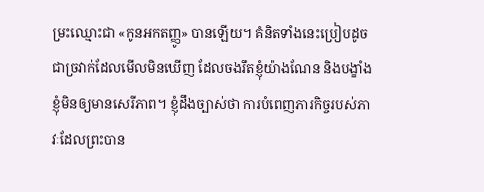ម្រះឈ្មោះជា «កូនអកតញ្ញូ» បានឡើយ។ គំនិតទាំងនេះប្រៀបដូចជាច្រវាក់ដែលមើលមិនឃើញ ដែលចងរឹតខ្ញុំយ៉ាងណែន និងបង្ខាំងខ្ញុំមិនឲ្យមានសេរីភាព។ ខ្ញុំដឹងច្បាស់ថា ការបំពេញភារកិច្ចរបស់ភាវៈដែលព្រះបាន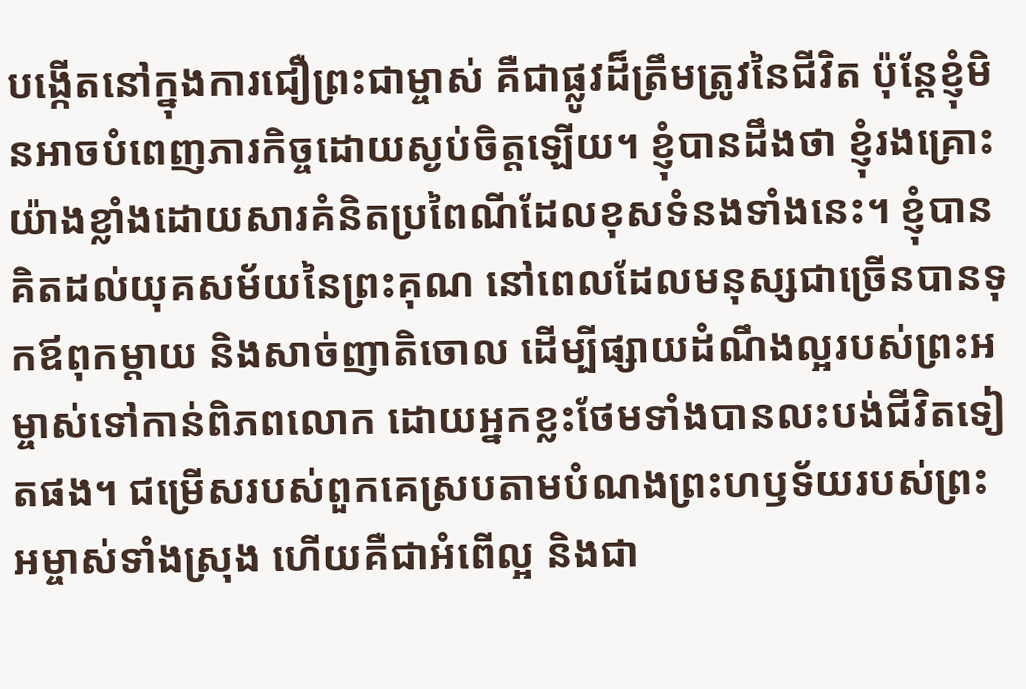បង្កើតនៅក្នុងការជឿព្រះជាម្ចាស់ គឺជាផ្លូវដ៏ត្រឹមត្រូវនៃជីវិត ប៉ុន្តែខ្ញុំមិនអាចបំពេញភារកិច្ចដោយស្ងប់ចិត្តឡើយ។ ខ្ញុំបានដឹងថា ខ្ញុំរងគ្រោះយ៉ាងខ្លាំងដោយសារគំនិតប្រពៃណីដែលខុសទំនងទាំងនេះ។ ខ្ញុំបានគិតដល់យុគសម័យនៃព្រះគុណ នៅពេលដែលមនុស្សជាច្រើនបានទុកឪពុកម្ដាយ និងសាច់ញាតិចោល ដើម្បីផ្សាយដំណឹងល្អរបស់ព្រះអម្ចាស់ទៅកាន់ពិភពលោក ដោយអ្នកខ្លះថែមទាំងបានលះបង់ជីវិតទៀតផង។ ជម្រើសរបស់ពួកគេស្របតាមបំណងព្រះហឫទ័យរបស់ព្រះអម្ចាស់ទាំងស្រុង ហើយគឺជាអំពើល្អ និងជា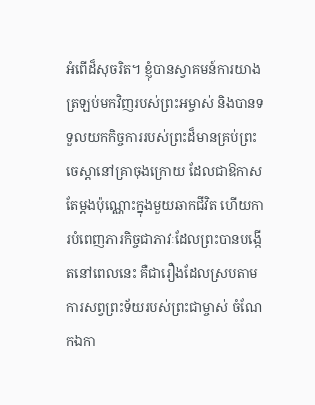អំពើដ៏សុចរិត។ ខ្ញុំបានស្វាគមន៍ការយាងត្រឡប់មកវិញរបស់ព្រះអម្ចាស់ និងបានទទួលយកកិច្ចការរបស់ព្រះដ៏មានគ្រប់ព្រះចេស្ដានៅគ្រាចុងក្រោយ ដែលជាឱកាសតែម្ដងប៉ុណ្ណោះក្នុងមួយឆាកជីវិត ហើយការបំពេញភារកិច្ចជាភាវៈដែលព្រះបានបង្កើតនៅពេលនេះ គឺជារឿងដែលស្របតាមការសព្វព្រះទ័យរបស់ព្រះជាម្ចាស់ ចំណែកឯកា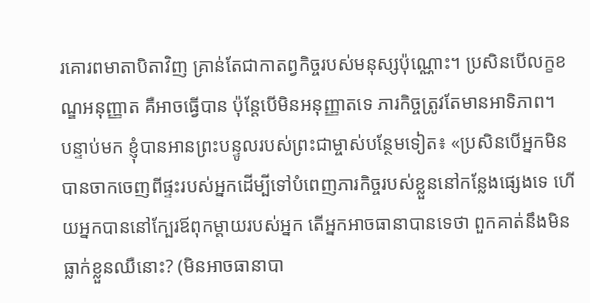រគោរពមាតាបិតាវិញ គ្រាន់តែជាកាតព្វកិច្ចរបស់មនុស្សប៉ុណ្ណោះ។ ប្រសិនបើលក្ខខណ្ឌអនុញ្ញាត គឺអាចធ្វើបាន ប៉ុន្តែបើមិនអនុញ្ញាតទេ ភារកិច្ចត្រូវតែមានអាទិភាព។
បន្ទាប់មក ខ្ញុំបានអានព្រះបន្ទូលរបស់ព្រះជាម្ចាស់បន្ថែមទៀត៖ «ប្រសិនបើអ្នកមិនបានចាកចេញពីផ្ទះរបស់អ្នកដើម្បីទៅបំពេញភារកិច្ចរបស់ខ្លួននៅកន្លែងផ្សេងទេ ហើយអ្នកបាននៅក្បែរឪពុកម្ដាយរបស់អ្នក តើអ្នកអាចធានាបានទេថា ពួកគាត់នឹងមិនធ្លាក់ខ្លួនឈឺនោះ? (មិនអាចធានាបា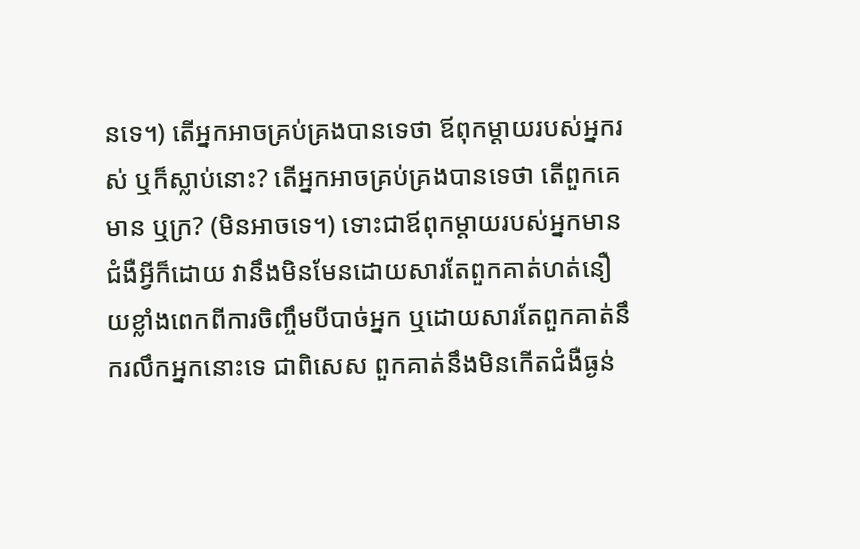នទេ។) តើអ្នកអាចគ្រប់គ្រងបានទេថា ឪពុកម្ដាយរបស់អ្នករស់ ឬក៏ស្លាប់នោះ? តើអ្នកអាចគ្រប់គ្រងបានទេថា តើពួកគេមាន ឬក្រ? (មិនអាចទេ។) ទោះជាឪពុកម្ដាយរបស់អ្នកមានជំងឺអ្វីក៏ដោយ វានឹងមិនមែនដោយសារតែពួកគាត់ហត់នឿយខ្លាំងពេកពីការចិញ្ចឹមបីបាច់អ្នក ឬដោយសារតែពួកគាត់នឹករលឹកអ្នកនោះទេ ជាពិសេស ពួកគាត់នឹងមិនកើតជំងឺធ្ងន់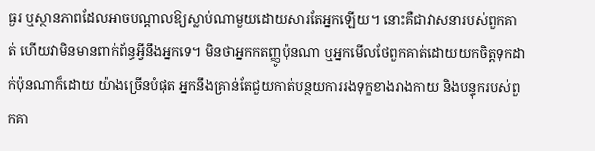ធ្ងរ ឬស្ថានភាពដែលអាចបណ្ដាលឱ្យស្លាប់ណាមួយដោយសារតែអ្នកឡើយ។ នោះគឺជាវាសនារបស់ពួកគាត់ ហើយវាមិនមានពាក់ព័ន្ធអ្វីនឹងអ្នកទេ។ មិនថាអ្នកកតញ្ញូប៉ុនណា ឬអ្នកមើលថែពួកគាត់ដោយយកចិត្តទុកដាក់ប៉ុនណាក៏ដោយ យ៉ាងច្រើនបំផុត អ្នកនឹងគ្រាន់តែជួយកាត់បន្ថយការរងទុក្ខខាងរាងកាយ និងបន្ទុករបស់ពួកគា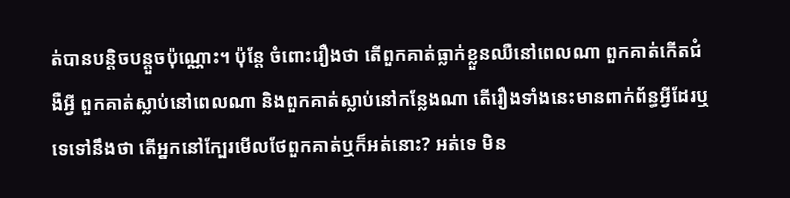ត់បានបន្តិចបន្តួចប៉ុណ្ណោះ។ ប៉ុន្តែ ចំពោះរឿងថា តើពួកគាត់ធ្លាក់ខ្លួនឈឺនៅពេលណា ពួកគាត់កើតជំងឺអ្វី ពួកគាត់ស្លាប់នៅពេលណា និងពួកគាត់ស្លាប់នៅកន្លែងណា តើរឿងទាំងនេះមានពាក់ព័ន្ធអ្វីដែរឬទេទៅនឹងថា តើអ្នកនៅក្បែរមើលថែពួកគាត់ឬក៏អត់នោះ? អត់ទេ មិន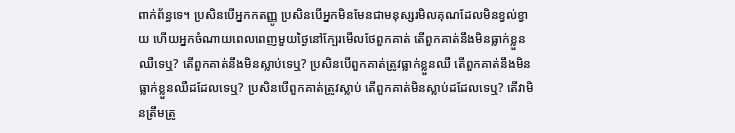ពាក់ព័ន្ធទេ។ ប្រសិនបើអ្នកកតញ្ញូ ប្រសិនបើអ្នកមិនមែនជាមនុស្សរមិលគុណដែលមិនខ្វល់ខ្វាយ ហើយអ្នកចំណាយពេលពេញមួយថ្ងៃនៅក្បែរមើលថែពួកគាត់ តើពួកគាត់នឹងមិនធ្លាក់ខ្លួនឈឺទេឬ? តើពួកគាត់នឹងមិនស្លាប់ទេឬ? ប្រសិនបើពួកគាត់ត្រូវធ្លាក់ខ្លួនឈឺ តើពួកគាត់នឹងមិនធ្លាក់ខ្លួនឈឺដដែលទេឬ? ប្រសិនបើពួកគាត់ត្រូវស្លាប់ តើពួកគាត់មិនស្លាប់ដដែលទេឬ? តើវាមិនត្រឹមត្រូ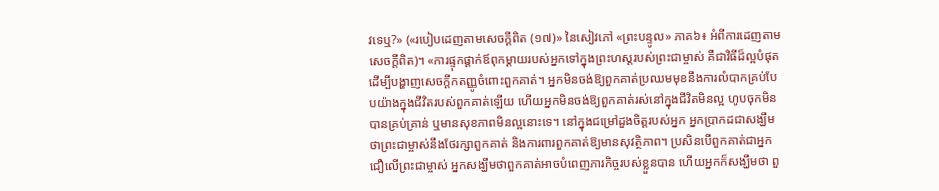វទេឬ?» («របៀបដេញតាមសេចក្ដីពិត (១៧)» នៃសៀវភៅ «ព្រះបន្ទូល» ភាគ៦៖ អំពីការដេញតាមសេចក្តីពិត)។ «ការផ្ទុកផ្ដាក់ឪពុកម្ដាយរបស់អ្នកទៅក្នុងព្រះហស្តរបស់ព្រះជាម្ចាស់ គឺជាវិធីដ៏ល្អបំផុតដើម្បីបង្ហាញសេចក្ដីកតញ្ញូចំពោះពួកគាត់។ អ្នកមិនចង់ឱ្យពួកគាត់ប្រឈមមុខនឹងការលំបាកគ្រប់បែបយ៉ាងក្នុងជីវិតរបស់ពួកគាត់ឡើយ ហើយអ្នកមិនចង់ឱ្យពួកគាត់រស់នៅក្នុងជីវិតមិនល្អ ហូបចុកមិនបានគ្រប់គ្រាន់ ឬមានសុខភាពមិនល្អនោះទេ។ នៅក្នុងជម្រៅដួងចិត្តរបស់អ្នក អ្នកប្រាកដជាសង្ឃឹមថាព្រះជាម្ចាស់នឹងថែរក្សាពួកគាត់ និងការពារពួកគាត់ឱ្យមានសុវត្ថិភាព។ ប្រសិនបើពួកគាត់ជាអ្នកជឿលើព្រះជាម្ចាស់ អ្នកសង្ឃឹមថាពួកគាត់អាចបំពេញភារកិច្ចរបស់ខ្លួនបាន ហើយអ្នកក៏សង្ឃឹមថា ពួ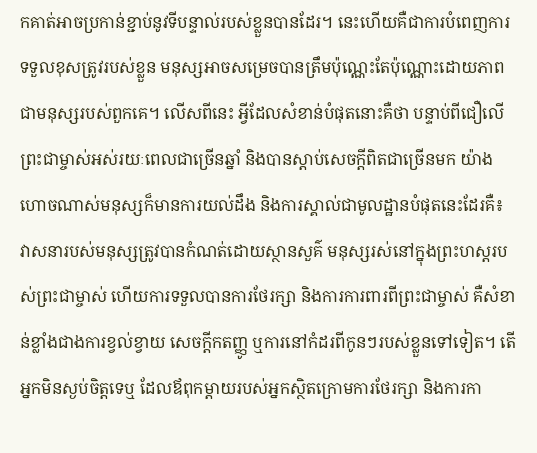កគាត់អាចប្រកាន់ខ្ជាប់នូវទីបន្ទាល់របស់ខ្លួនបានដែរ។ នេះហើយគឺជាការបំពេញការទទួលខុសត្រូវរបស់ខ្លួន មនុស្សអាចសម្រេចបានត្រឹមប៉ុណ្ណេះតែប៉ុណ្ណោះដោយភាពជាមនុស្សរបស់ពួកគេ។ លើសពីនេះ អ្វីដែលសំខាន់បំផុតនោះគឺថា បន្ទាប់ពីជឿលើព្រះជាម្ចាស់អស់រយៈពេលជាច្រើនឆ្នាំ និងបានស្ដាប់សេចក្ដីពិតជាច្រើនមក យ៉ាងហោចណាស់មនុស្សក៏មានការយល់ដឹង និងការស្គាល់ជាមូលដ្ឋានបំផុតនេះដែរគឺ៖ វាសនារបស់មនុស្សត្រូវបានកំណត់ដោយស្ថានសួគ៌ មនុស្សរស់នៅក្នុងព្រះហស្តរបស់ព្រះជាម្ចាស់ ហើយការទទួលបានការថែរក្សា និងការការពារពីព្រះជាម្ចាស់ គឺសំខាន់ខ្លាំងជាងការខ្វល់ខ្វាយ សេចក្ដីកតញ្ញូ ឬការនៅកំដរពីកូនៗរបស់ខ្លួនទៅទៀត។ តើអ្នកមិនស្ងប់ចិត្តទេឬ ដែលឪពុកម្ដាយរបស់អ្នកស្ថិតក្រោមការថែរក្សា និងការកា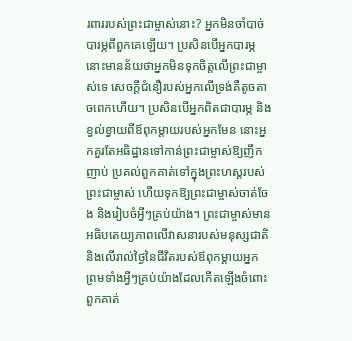រពាររបស់ព្រះជាម្ចាស់នោះ? អ្នកមិនចាំបាច់បារម្ភពីពួកគេឡើយ។ ប្រសិនបើអ្នកបារម្ភ នោះមានន័យថាអ្នកមិនទុកចិត្តលើព្រះជាម្ចាស់ទេ សេចក្ដីជំនឿរបស់អ្នកលើទ្រង់គឺតូចតាចពេកហើយ។ ប្រសិនបើអ្នកពិតជាបារម្ភ និងខ្វល់ខ្វាយពីឪពុកម្ដាយរបស់អ្នកមែន នោះអ្នកគួរតែអធិដ្ឋានទៅកាន់ព្រះជាម្ចាស់ឱ្យញឹកញាប់ ប្រគល់ពួកគាត់ទៅក្នុងព្រះហស្តរបស់ព្រះជាម្ចាស់ ហើយទុកឱ្យព្រះជាម្ចាស់ចាត់ចែង និងរៀបចំអ្វីៗគ្រប់យ៉ាង។ ព្រះជាម្ចាស់មានអធិបតេយ្យភាពលើវាសនារបស់មនុស្សជាតិ និងលើរាល់ថ្ងៃនៃជីវិតរបស់ឪពុកម្ដាយអ្នក ព្រមទាំងអ្វីៗគ្រប់យ៉ាងដែលកើតឡើងចំពោះពួកគាត់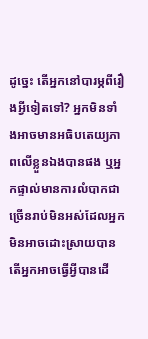ដូច្នេះ តើអ្នកនៅបារម្ភពីរឿងអ្វីទៀតទៅ? អ្នកមិនទាំងអាចមានអធិបតេយ្យភាពលើខ្លួនឯងបានផង ឬអ្នកផ្ទាល់មានការលំបាកជាច្រើនរាប់មិនអស់ដែលអ្នកមិនអាចដោះស្រាយបាន តើអ្នកអាចធ្វើអ្វីបានដើ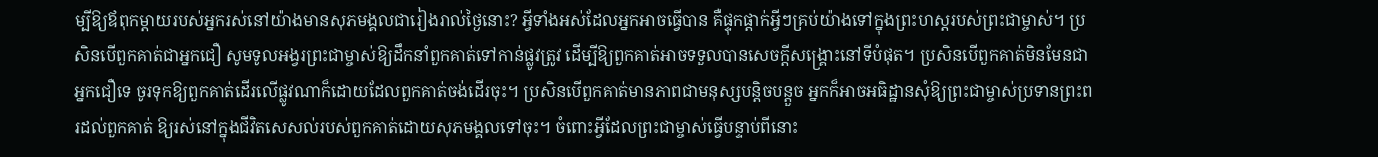ម្បីឱ្យឪពុកម្ដាយរបស់អ្នករស់នៅយ៉ាងមានសុភមង្គលជារៀងរាល់ថ្ងៃនោះ? អ្វីទាំងអស់ដែលអ្នកអាចធ្វើបាន គឺផ្ទុកផ្ដាក់អ្វីៗគ្រប់យ៉ាងទៅក្នុងព្រះហស្តរបស់ព្រះជាម្ចាស់។ ប្រសិនបើពួកគាត់ជាអ្នកជឿ សូមទូលអង្វរព្រះជាម្ចាស់ឱ្យដឹកនាំពួកគាត់ទៅកាន់ផ្លូវត្រូវ ដើម្បីឱ្យពួកគាត់អាចទទួលបានសេចក្ដីសង្គ្រោះនៅទីបំផុត។ ប្រសិនបើពួកគាត់មិនមែនជាអ្នកជឿទេ ចូរទុកឱ្យពួកគាត់ដើរលើផ្លូវណាក៏ដោយដែលពួកគាត់ចង់ដើរចុះ។ ប្រសិនបើពួកគាត់មានភាពជាមនុស្សបន្តិចបន្តួច អ្នកក៏អាចអធិដ្ឋានសុំឱ្យព្រះជាម្ចាស់ប្រទានព្រះពរដល់ពួកគាត់ ឱ្យរស់នៅក្នុងជីវិតសេសល់របស់ពួកគាត់ដោយសុភមង្គលទៅចុះ។ ចំពោះអ្វីដែលព្រះជាម្ចាស់ធ្វើបន្ទាប់ពីនោះ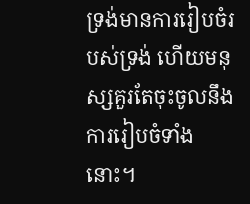ទ្រង់មានការរៀបចំរបស់ទ្រង់ ហើយមនុស្សគួរតែចុះចូលនឹងការរៀបចំទាំងនោះ។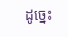ដូច្នេះ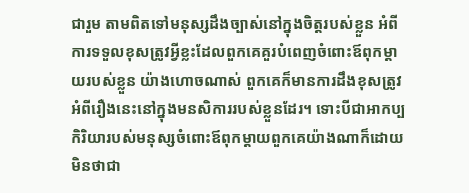ជារួម តាមពិតទៅមនុស្សដឹងច្បាស់នៅក្នុងចិត្តរបស់ខ្លួន អំពីការទទួលខុសត្រូវអ្វីខ្លះដែលពួកគេគួរបំពេញចំពោះឪពុកម្ដាយរបស់ខ្លួន យ៉ាងហោចណាស់ ពួកគេក៏មានការដឹងខុសត្រូវអំពីរឿងនេះនៅក្នុងមនសិការរបស់ខ្លួនដែរ។ ទោះបីជាអាកប្បកិរិយារបស់មនុស្សចំពោះឪពុកម្ដាយពួកគេយ៉ាងណាក៏ដោយ មិនថាជា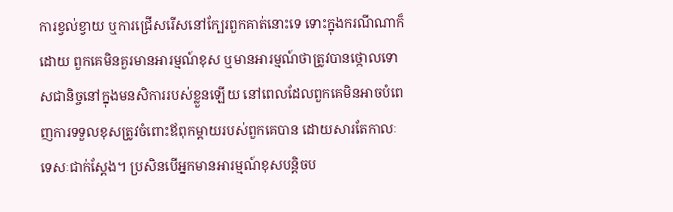ការខ្វល់ខ្វាយ ឬការជ្រើសរើសនៅក្បែរពួកគាត់នោះទេ ទោះក្នុងករណីណាក៏ដោយ ពួកគេមិនគួរមានអារម្មណ៍ខុស ឬមានអារម្មណ៍ថាត្រូវបានថ្កោលទោសជានិច្ចនៅក្នុងមនសិការរបស់ខ្លួនឡើយ នៅពេលដែលពួកគេមិនអាចបំពេញការទទួលខុសត្រូវចំពោះឪពុកម្ដាយរបស់ពួកគេបាន ដោយសារតែកាលៈទេសៈជាក់ស្តែង។ ប្រសិនបើអ្នកមានអារម្មណ៍ខុសបន្តិចប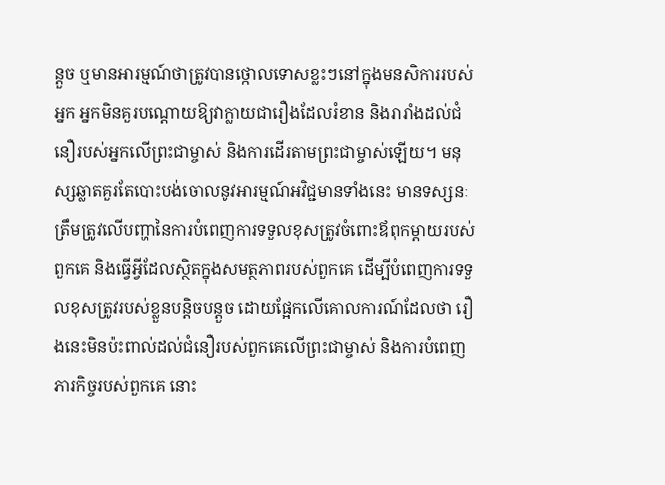ន្តួច ឬមានអារម្មណ៍ថាត្រូវបានថ្កោលទោសខ្លះៗនៅក្នុងមនសិការរបស់អ្នក អ្នកមិនគួរបណ្ដោយឱ្យវាក្លាយជារឿងដែលរំខាន និងរារាំងដល់ជំនឿរបស់អ្នកលើព្រះជាម្ចាស់ និងការដើរតាមព្រះជាម្ចាស់ឡើយ។ មនុស្សឆ្លាតគួរតែបោះបង់ចោលនូវអារម្មណ៍អវិជ្ជមានទាំងនេះ មានទស្សនៈត្រឹមត្រូវលើបញ្ហានៃការបំពេញការទទួលខុសត្រូវចំពោះឪពុកម្ដាយរបស់ពួកគេ និងធ្វើអ្វីដែលស្ថិតក្នុងសមត្ថភាពរបស់ពួកគេ ដើម្បីបំពេញការទទួលខុសត្រូវរបស់ខ្លួនបន្តិចបន្តួច ដោយផ្អែកលើគោលការណ៍ដែលថា រឿងនេះមិនប៉ះពាល់ដល់ជំនឿរបស់ពួកគេលើព្រះជាម្ចាស់ និងការបំពេញភារកិច្ចរបស់ពួកគេ នោះ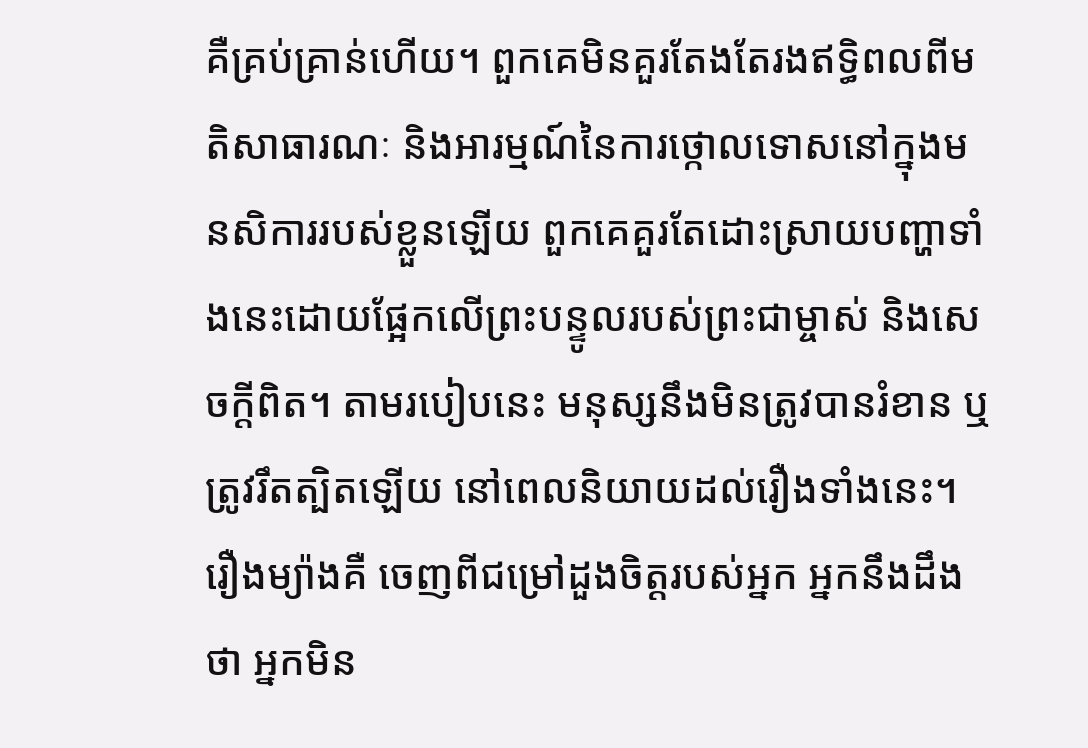គឺគ្រប់គ្រាន់ហើយ។ ពួកគេមិនគួរតែងតែរងឥទ្ធិពលពីមតិសាធារណៈ និងអារម្មណ៍នៃការថ្កោលទោសនៅក្នុងមនសិការរបស់ខ្លួនឡើយ ពួកគេគួរតែដោះស្រាយបញ្ហាទាំងនេះដោយផ្អែកលើព្រះបន្ទូលរបស់ព្រះជាម្ចាស់ និងសេចក្ដីពិត។ តាមរបៀបនេះ មនុស្សនឹងមិនត្រូវបានរំខាន ឬត្រូវរឹតត្បិតឡើយ នៅពេលនិយាយដល់រឿងទាំងនេះ។ រឿងម្យ៉ាងគឺ ចេញពីជម្រៅដួងចិត្តរបស់អ្នក អ្នកនឹងដឹងថា អ្នកមិន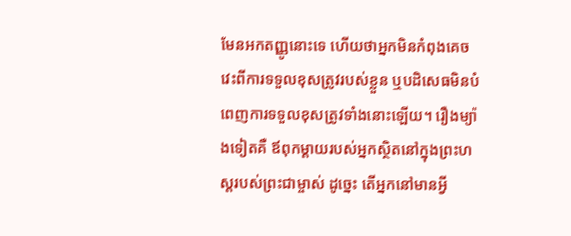មែនអកតញ្ញូនោះទេ ហើយថាអ្នកមិនកំពុងគេចវេះពីការទទួលខុសត្រូវរបស់ខ្លួន ឬបដិសេធមិនបំពេញការទទួលខុសត្រូវទាំងនោះឡើយ។ រឿងម្យ៉ាងទៀតគឺ ឪពុកម្ដាយរបស់អ្នកស្ថិតនៅក្នុងព្រះហស្តរបស់ព្រះជាម្ចាស់ ដូច្នេះ តើអ្នកនៅមានអ្វី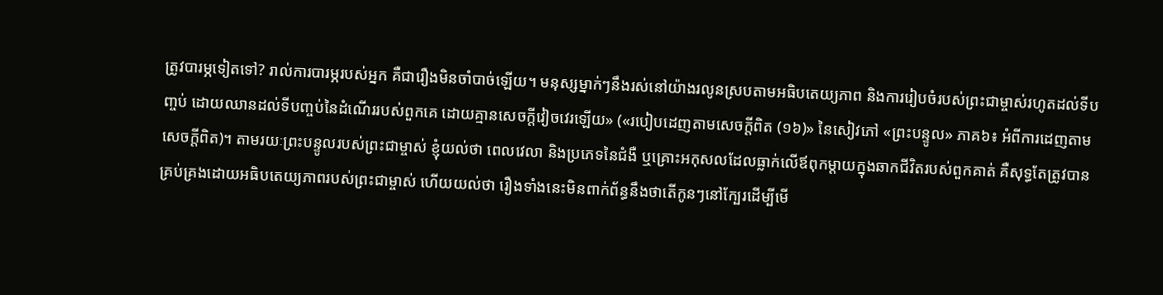ត្រូវបារម្ភទៀតទៅ? រាល់ការបារម្ភរបស់អ្នក គឺជារឿងមិនចាំបាច់ឡើយ។ មនុស្សម្នាក់ៗនឹងរស់នៅយ៉ាងរលូនស្របតាមអធិបតេយ្យភាព និងការរៀបចំរបស់ព្រះជាម្ចាស់រហូតដល់ទីបញ្ចប់ ដោយឈានដល់ទីបញ្ចប់នៃដំណើររបស់ពួកគេ ដោយគ្មានសេចក្ដីវៀចវេរឡើយ» («របៀបដេញតាមសេចក្ដីពិត (១៦)» នៃសៀវភៅ «ព្រះបន្ទូល» ភាគ៦៖ អំពីការដេញតាមសេចក្តីពិត)។ តាមរយៈព្រះបន្ទូលរបស់ព្រះជាម្ចាស់ ខ្ញុំយល់ថា ពេលវេលា និងប្រភេទនៃជំងឺ ឬគ្រោះអកុសលដែលធ្លាក់លើឪពុកម្ដាយក្នុងឆាកជីវិតរបស់ពួកគាត់ គឺសុទ្ធតែត្រូវបានគ្រប់គ្រងដោយអធិបតេយ្យភាពរបស់ព្រះជាម្ចាស់ ហើយយល់ថា រឿងទាំងនេះមិនពាក់ព័ន្ធនឹងថាតើកូនៗនៅក្បែរដើម្បីមើ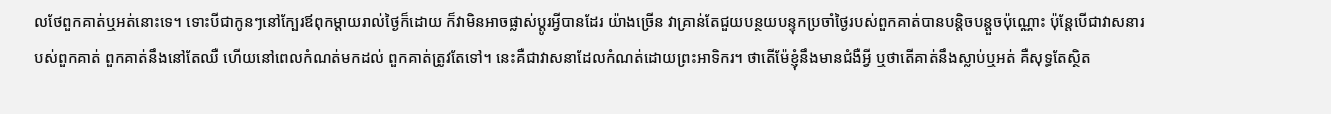លថែពួកគាត់ឬអត់នោះទេ។ ទោះបីជាកូនៗនៅក្បែរឪពុកម្ដាយរាល់ថ្ងៃក៏ដោយ ក៏វាមិនអាចផ្លាស់ប្ដូរអ្វីបានដែរ យ៉ាងច្រើន វាគ្រាន់តែជួយបន្ថយបន្ទុកប្រចាំថ្ងៃរបស់ពួកគាត់បានបន្តិចបន្តួចប៉ុណ្ណោះ ប៉ុន្តែបើជាវាសនារបស់ពួកគាត់ ពួកគាត់នឹងនៅតែឈឺ ហើយនៅពេលកំណត់មកដល់ ពួកគាត់ត្រូវតែទៅ។ នេះគឺជាវាសនាដែលកំណត់ដោយព្រះអាទិករ។ ថាតើម៉ែខ្ញុំនឹងមានជំងឺអ្វី ឬថាតើគាត់នឹងស្លាប់ឬអត់ គឺសុទ្ធតែស្ថិត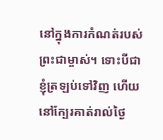នៅក្នុងការកំណត់របស់ព្រះជាម្ចាស់។ ទោះបីជាខ្ញុំត្រឡប់ទៅវិញ ហើយនៅក្បែរគាត់រាល់ថ្ងៃ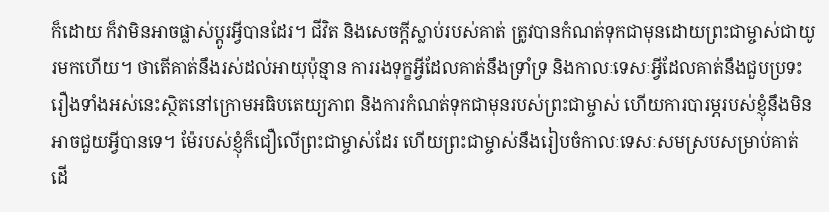ក៏ដោយ ក៏វាមិនអាចផ្លាស់ប្ដូរអ្វីបានដែរ។ ជីវិត និងសេចក្ដីស្លាប់របស់គាត់ ត្រូវបានកំណត់ទុកជាមុនដោយព្រះជាម្ចាស់ជាយូរមកហើយ។ ថាតើគាត់នឹងរស់ដល់អាយុប៉ុន្មាន ការរងទុក្ខអ្វីដែលគាត់នឹងទ្រាំទ្រ និងកាលៈទេសៈអ្វីដែលគាត់នឹងជួបប្រទះ រឿងទាំងអស់នេះស្ថិតនៅក្រោមអធិបតេយ្យភាព និងការកំណត់ទុកជាមុនរបស់ព្រះជាម្ចាស់ ហើយការបារម្ភរបស់ខ្ញុំនឹងមិនអាចជួយអ្វីបានទេ។ ម៉ែរបស់ខ្ញុំក៏ជឿលើព្រះជាម្ចាស់ដែរ ហើយព្រះជាម្ចាស់នឹងរៀបចំកាលៈទេសៈសមស្របសម្រាប់គាត់ ដើ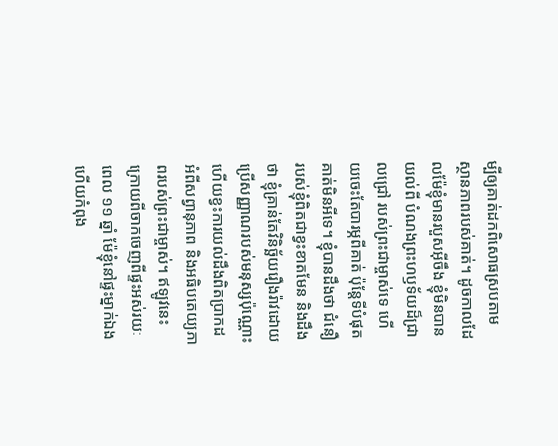ម្បីឲ្យគាត់ដកពិសោធស្របតាមស្ថានភាពរបស់គាត់។ ដូចកាលដែលម៉ែខ្ញុំមានរបួសអ៊ីចឹង ខ្ញុំមិនបានយល់ពី បំណងព្រះហឫទ័យដ៏ជ្រាលជ្រៅ របស់ព្រះជាម្ចាស់ទេ ហើយចេះតែបារម្ភពីគាត់ ប៉ុន្តែទីបំផុត គាត់មិនអីទេ។ ខ្ញុំបានដឹងថា ជំនឿរបស់ខ្ញុំពិតជាខ្វះខាតមែន និងដឹងថា ខ្ញុំគ្រាន់តែវិនិច្ឆ័យរឿងរ៉ាវដោយប្រើសញ្ញាណរបស់មនុស្សប៉ុណ្ណោះ ហើយខ្វះការយល់ដឹងពិតប្រាកដអំពីសព្វានុភាព និងអធិបតេយ្យភាពរបស់ព្រះជាម្ចាស់។ ឥឡូវនេះ ក្រោយពីចាកចេញពីផ្ទះអស់រយៈពេល ១១ ឆ្នាំ ម៉ែខ្ញុំនៅផ្ទះម្នាក់ឯង ហើយកំពុង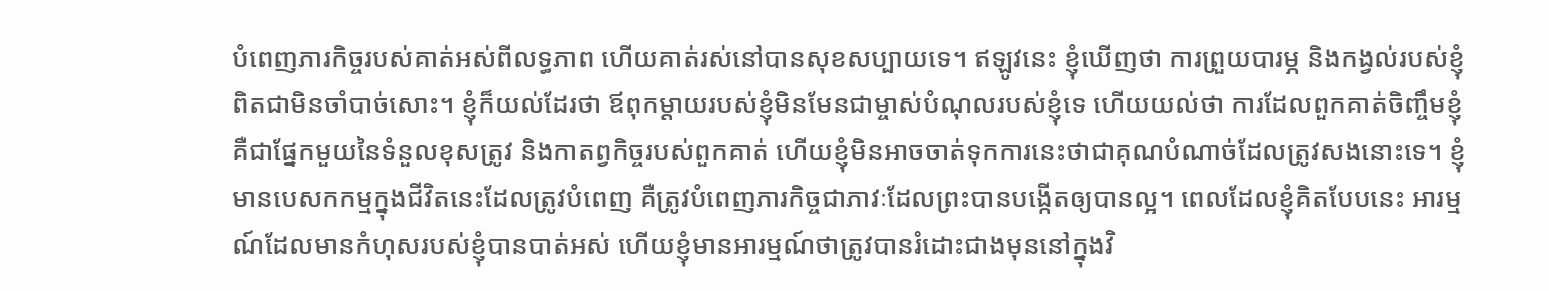បំពេញភារកិច្ចរបស់គាត់អស់ពីលទ្ធភាព ហើយគាត់រស់នៅបានសុខសប្បាយទេ។ ឥឡូវនេះ ខ្ញុំឃើញថា ការព្រួយបារម្ភ និងកង្វល់របស់ខ្ញុំពិតជាមិនចាំបាច់សោះ។ ខ្ញុំក៏យល់ដែរថា ឪពុកម្ដាយរបស់ខ្ញុំមិនមែនជាម្ចាស់បំណុលរបស់ខ្ញុំទេ ហើយយល់ថា ការដែលពួកគាត់ចិញ្ចឹមខ្ញុំ គឺជាផ្នែកមួយនៃទំនួលខុសត្រូវ និងកាតព្វកិច្ចរបស់ពួកគាត់ ហើយខ្ញុំមិនអាចចាត់ទុកការនេះថាជាគុណបំណាច់ដែលត្រូវសងនោះទេ។ ខ្ញុំមានបេសកកម្មក្នុងជីវិតនេះដែលត្រូវបំពេញ គឺត្រូវបំពេញភារកិច្ចជាភាវៈដែលព្រះបានបង្កើតឲ្យបានល្អ។ ពេលដែលខ្ញុំគិតបែបនេះ អារម្មណ៍ដែលមានកំហុសរបស់ខ្ញុំបានបាត់អស់ ហើយខ្ញុំមានអារម្មណ៍ថាត្រូវបានរំដោះជាងមុននៅក្នុងវិ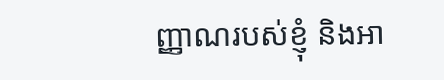ញ្ញាណរបស់ខ្ញុំ និងអា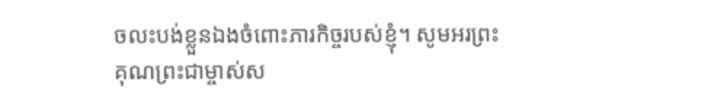ចលះបង់ខ្លួនឯងចំពោះភារកិច្ចរបស់ខ្ញុំ។ សូមអរព្រះគុណព្រះជាម្ចាស់ស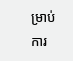ម្រាប់ការ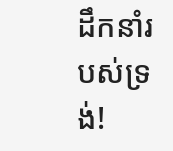ដឹកនាំរបស់ទ្រង់!